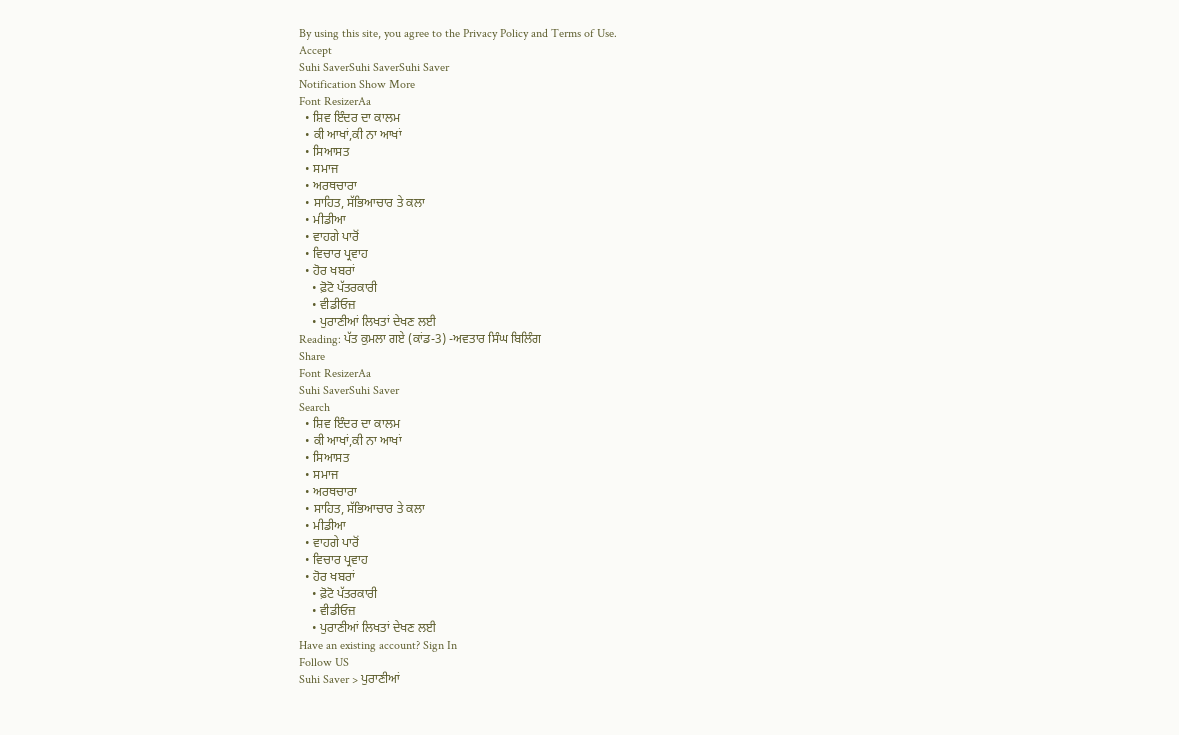By using this site, you agree to the Privacy Policy and Terms of Use.
Accept
Suhi SaverSuhi SaverSuhi Saver
Notification Show More
Font ResizerAa
  • ਸ਼ਿਵ ਇੰਦਰ ਦਾ ਕਾਲਮ
  • ਕੀ ਆਖਾਂ,ਕੀ ਨਾ ਆਖਾਂ
  • ਸਿਆਸਤ
  • ਸਮਾਜ
  • ਅਰਥਚਾਰਾ
  • ਸਾਹਿਤ, ਸੱਭਿਆਚਾਰ ਤੇ ਕਲਾ
  • ਮੀਡੀਆ
  • ਵਾਹਗੇ ਪਾਰੋਂ
  • ਵਿਚਾਰ ਪ੍ਰਵਾਹ
  • ਹੋਰ ਖਬਰਾਂ
    • ਫ਼ੋਟੋ ਪੱਤਰਕਾਰੀ
    • ਵੀਡੀਓਜ਼
    • ਪੁਰਾਣੀਆਂ ਲਿਖਤਾਂ ਦੇਖਣ ਲਈ
Reading: ਪੱਤ ਕੁਮਲਾ ਗਏ (ਕਾਂਡ-3) -ਅਵਤਾਰ ਸਿੰਘ ਬਿਲਿੰਗ
Share
Font ResizerAa
Suhi SaverSuhi Saver
Search
  • ਸ਼ਿਵ ਇੰਦਰ ਦਾ ਕਾਲਮ
  • ਕੀ ਆਖਾਂ,ਕੀ ਨਾ ਆਖਾਂ
  • ਸਿਆਸਤ
  • ਸਮਾਜ
  • ਅਰਥਚਾਰਾ
  • ਸਾਹਿਤ, ਸੱਭਿਆਚਾਰ ਤੇ ਕਲਾ
  • ਮੀਡੀਆ
  • ਵਾਹਗੇ ਪਾਰੋਂ
  • ਵਿਚਾਰ ਪ੍ਰਵਾਹ
  • ਹੋਰ ਖਬਰਾਂ
    • ਫ਼ੋਟੋ ਪੱਤਰਕਾਰੀ
    • ਵੀਡੀਓਜ਼
    • ਪੁਰਾਣੀਆਂ ਲਿਖਤਾਂ ਦੇਖਣ ਲਈ
Have an existing account? Sign In
Follow US
Suhi Saver > ਪੁਰਾਣੀਆਂ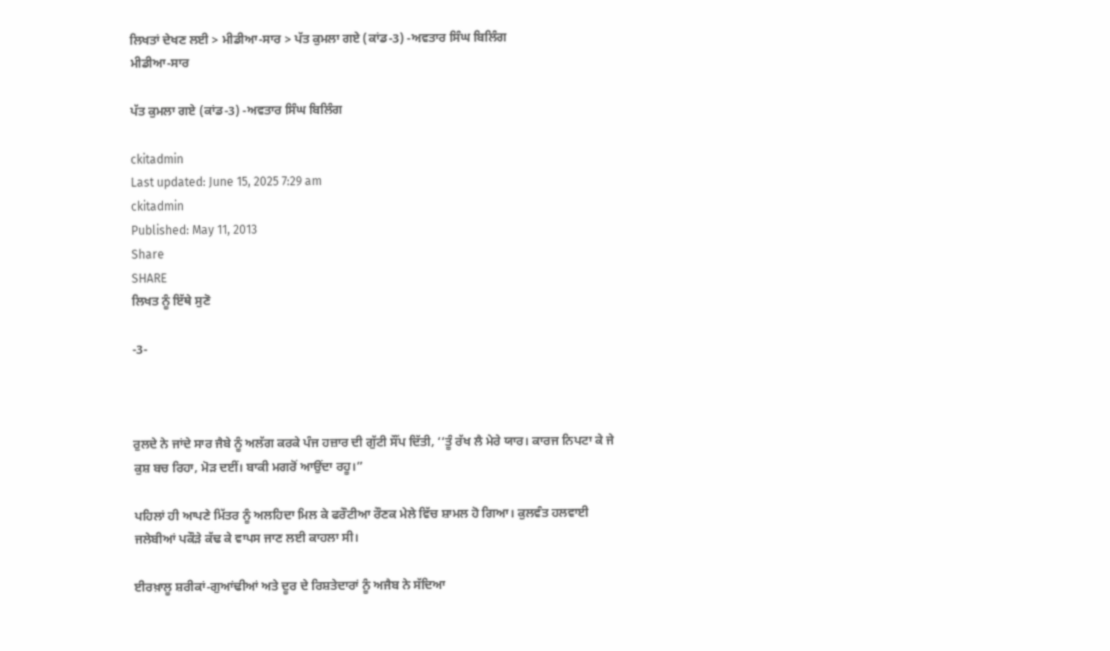ਲਿਖਤਾਂ ਦੇਖਣ ਲਈ > ਮੀਡੀਆ-ਸਾਰ > ਪੱਤ ਕੁਮਲਾ ਗਏ (ਕਾਂਡ-3) -ਅਵਤਾਰ ਸਿੰਘ ਬਿਲਿੰਗ
ਮੀਡੀਆ-ਸਾਰ

ਪੱਤ ਕੁਮਲਾ ਗਏ (ਕਾਂਡ-3) -ਅਵਤਾਰ ਸਿੰਘ ਬਿਲਿੰਗ

ckitadmin
Last updated: June 15, 2025 7:29 am
ckitadmin
Published: May 11, 2013
Share
SHARE
ਲਿਖਤ ਨੂੰ ਇੱਥੇ ਸੁਣੋ

-3-



ਰੁਲਦੇ ਨੇ ਜਾਂਦੇ ਸਾਰ ਜੈਬੇ ਨੂੰ ਅਲੱਗ ਕਰਕੇ ਪੰਜ ਹਜ਼ਾਰ ਦੀ ਗੁੱਟੀ ਸੌਂਪ ਦਿੱਤੀ, ‘‘ਤੂੰ ਰੱਖ ਲੈ ਮੇਰੇ ਯਾਰ। ਕਾਰਜ ਨਿਪਟਾ ਕੇ ਜੇ ਕੁਸ਼ ਬਚ ਰਿਹਾ, ਮੋੜ ਦਈਂ। ਬਾਕੀ ਮਗਰੋਂ ਆਉਂਦਾ ਰਹੂ।”

ਪਹਿਲਾਂ ਹੀ ਆਪਣੇ ਮਿੱਤਰ ਨੂੰ ਅਲਹਿਦਾ ਮਿਲ ਕੇ ਫਰੌਟੀਆ ਰੌਣਕ ਮੇਲੇ ਵਿੱਚ ਸ਼ਾਮਲ ਹੋ ਗਿਆ। ਕੁਲਵੰਤ ਹਲਵਾਈ ਜਲੇਬੀਆਂ ਪਕੌੜੇ ਕੱਢ ਕੇ ਵਾਪਸ ਜਾਣ ਲਈ ਕਾਹਲਾ ਸੀ।

ਈਰਖ਼ਾਲੂ ਸ਼ਰੀਕਾਂ-ਗੁਆਂਢੀਆਂ ਅਤੇ ਦੂਰ ਦੇ ਰਿਸ਼ਤੇਦਾਰਾਂ ਨੂੰ ਅਜੈਬ ਨੇ ਸੱਦਿਆ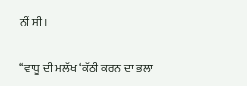ਨੀਂ ਸੀ।

‘‘ਵਾਧੂ ਦੀ ਮਲੱਖ ‘ਕੱਠੀ ਕਰਨ ਦਾ ਭਲਾ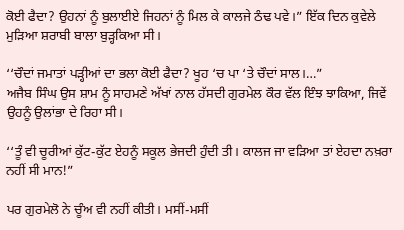ਕੋਈ ਫੈਦਾ? ਉਹਨਾਂ ਨੂੰ ਬੁਲਾਈਏ ਜਿਹਨਾਂ ਨੂੰ ਮਿਲ ਕੇ ਕਾਲਜੇ ਠੰਢ ਪਵੇ।” ਇੱਕ ਦਿਨ ਕੁਵੇਲੇ ਮੁੜਿਆ ਸ਼ਰਾਬੀ ਬਾਲਾ ਬੁੜ੍ਹਕਿਆ ਸੀ।

‘‘ਚੌਦਾਂ ਜਮਾਤਾਂ ਪੜ੍ਹੀਆਂ ਦਾ ਭਲਾ ਕੋਈ ਫੈਦਾ? ਖੂਹ ‘ਚ ਪਾ ‘ਤੇ ਚੌਦਾਂ ਸਾਲ।…”
ਅਜੈਬ ਸਿੰਘ ਉਸ ਸ਼ਾਮ ਨੂੰ ਸਾਹਮਣੇ ਅੱਖਾਂ ਨਾਲ ਹੱਸਦੀ ਗੁਰਮੇਲ ਕੌਰ ਵੱਲ ਇੰਝ ਝਾਕਿਆ, ਜਿਵੇਂ ਉਹਨੂੰ ਉਲਾਂਭਾ ਦੇ ਰਿਹਾ ਸੀ।

‘‘ਤੂੰ ਵੀ ਚੂਰੀਆਂ ਕੁੱਟ-ਕੁੱਟ ਏਹਨੂੰ ਸਕੂਲ ਭੇਜਦੀ ਹੁੰਦੀ ਤੀ। ਕਾਲਜ ਜਾ ਵੜਿਆ ਤਾਂ ਏਹਦਾ ਨਖ਼ਰਾ ਨਹੀਂ ਸੀ ਮਾਨ!”

ਪਰ ਗੁਰਮੇਲੋ ਨੇ ਚੂੰਅ ਵੀ ਨਹੀਂ ਕੀਤੀ। ਮਸੀਂ-ਮਸੀਂ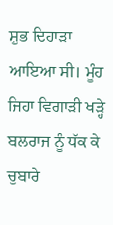ਸ਼ੁਭ ਦਿਹਾੜਾ ਆਇਆ ਸੀ। ਮੂੰਹ ਜਿਹਾ ਵਿਗਾੜੀ ਖੜ੍ਹੇ ਬਲਰਾਜ ਨੂੰ ਧੱਕ ਕੇ ਚੁਬਾਰੇ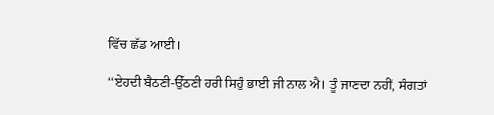ਵਿੱਚ ਛੱਡ ਆਈ।

‘‘ਏਹਦੀ ਬੈਠਣੀ-ਉੱਠਣੀ ਹਰੀ ਸਿਹੁੰ ਭਾਈ ਜੀ ਨਾਲ ਐ। ਤੂੰ ਜਾਣਦਾ ਨਹੀਂ, ਸੰਗਤਾਂ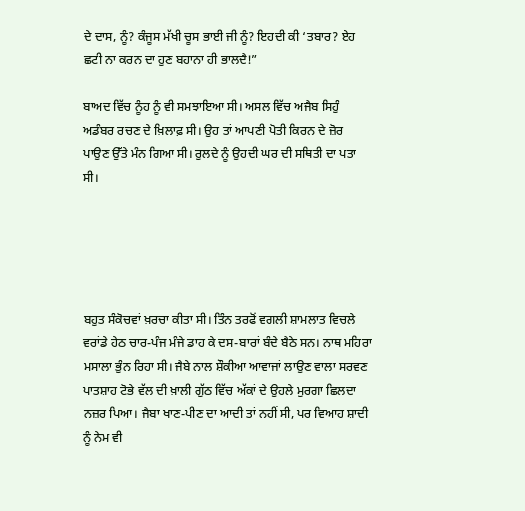ਦੇ ਦਾਸ, ਨੂੰ? ਕੰਜੂਸ ਮੱਖੀ ਚੂਸ ਭਾਈ ਜੀ ਨੂੰ? ਇਹਦੀ ਕੀ ‘ਤਬਾਰ? ਏਹ ਛਟੀ ਨਾ ਕਰਨ ਦਾ ਹੁਣ ਬਹਾਨਾ ਹੀ ਭਾਲਦੈ!”

ਬਾਅਦ ਵਿੱਚ ਨੂੰਹ ਨੂੰ ਵੀ ਸਮਝਾਇਆ ਸੀ। ਅਸਲ ਵਿੱਚ ਅਜੈਬ ਸਿਹੁੰ ਅਡੰਬਰ ਰਚਣ ਦੇ ਖ਼ਿਲਾਫ਼ ਸੀ। ਉਹ ਤਾਂ ਆਪਣੀ ਪੋਤੀ ਕਿਰਨ ਦੇ ਜ਼ੋਰ ਪਾਉਣ ਉੱਤੇ ਮੰਨ ਗਿਆ ਸੀ। ਰੁਲਦੇ ਨੂੰ ਉਹਦੀ ਘਰ ਦੀ ਸਥਿਤੀ ਦਾ ਪਤਾ ਸੀ।





ਬਹੁਤ ਸੰਕੋਚਵਾਂ ਖ਼ਰਚਾ ਕੀਤਾ ਸੀ। ਤਿੰਨ ਤਰਫੋਂ ਵਗਲੀ ਸ਼ਾਮਲਾਤ ਵਿਚਲੇ ਵਰਾਂਡੇ ਹੇਠ ਚਾਰ-ਪੰਜ ਮੰਜੇ ਡਾਹ ਕੇ ਦਸ-ਬਾਰਾਂ ਬੰਦੇ ਬੈਠੇ ਸਨ। ਨਾਥ ਮਹਿਰਾ ਮਸਾਲਾ ਭੁੰਨ ਰਿਹਾ ਸੀ। ਜੈਬੇ ਨਾਲ ਸ਼ੌਕੀਆ ਆਵਾਜਾਂ ਲਾਉਣ ਵਾਲਾ ਸਰਵਣ ਪਾਤਸ਼ਾਹ ਟੋਭੇ ਵੱਲ ਦੀ ਖ਼ਾਲੀ ਗੁੱਠ ਵਿੱਚ ਅੱਕਾਂ ਦੇ ਉਹਲੇ ਮੁਰਗਾ ਛਿਲਦਾ ਨਜ਼ਰ ਪਿਆ। ਜੈਬਾ ਖਾਣ-ਪੀਣ ਦਾ ਆਦੀ ਤਾਂ ਨਹੀਂ ਸੀ, ਪਰ ਵਿਆਹ ਸ਼ਾਦੀ ਨੂੰ ਨੇਮ ਵੀ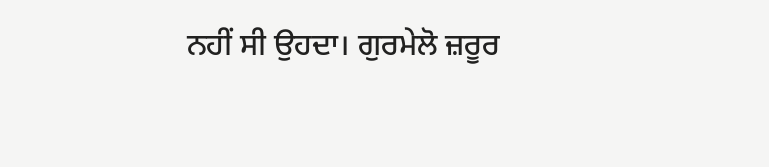ਨਹੀਂ ਸੀ ਉਹਦਾ। ਗੁਰਮੇਲੋ ਜ਼ਰੂਰ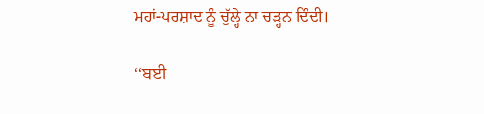ਮਹਾਂ-ਪਰਸ਼ਾਦ ਨੂੰ ਚੁੱਲ੍ਹੇ ਨਾ ਚੜ੍ਹਨ ਦਿੰਦੀ।

‘‘ਬਈ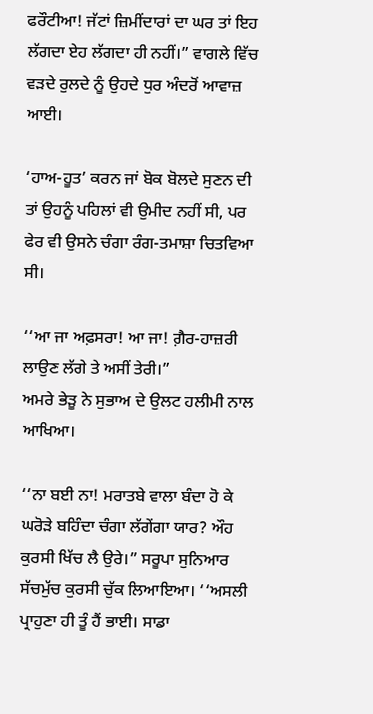ਫਰੌਟੀਆ! ਜੱਟਾਂ ਜ਼ਿਮੀਂਦਾਰਾਂ ਦਾ ਘਰ ਤਾਂ ਇਹ ਲੱਗਦਾ ਏਹ ਲੱਗਦਾ ਹੀ ਨਹੀਂ।” ਵਾਗਲੇ ਵਿੱਚ ਵੜਦੇ ਰੁਲਦੇ ਨੂੰ ਉਹਦੇ ਧੁਰ ਅੰਦਰੋਂ ਆਵਾਜ਼ ਆਈ।

‘ਹਾਅ-ਹੂਤ’ ਕਰਨ ਜਾਂ ਬੋਕ ਬੋਲਦੇ ਸੁਣਨ ਦੀ ਤਾਂ ਉਹਨੂੰ ਪਹਿਲਾਂ ਵੀ ਉਮੀਦ ਨਹੀਂ ਸੀ, ਪਰ ਫੇਰ ਵੀ ਉਸਨੇ ਚੰਗਾ ਰੰਗ-ਤਮਾਸ਼ਾ ਚਿਤਵਿਆ ਸੀ।

‘‘ਆ ਜਾ ਅਫ਼ਸਰਾ! ਆ ਜਾ! ਗ਼ੈਰ-ਹਾਜ਼ਰੀ ਲਾਉਣ ਲੱਗੇ ਤੇ ਅਸੀਂ ਤੇਰੀ।”
ਅਮਰੇ ਭੇੜੂ ਨੇ ਸੁਭਾਅ ਦੇ ਉਲਟ ਹਲੀਮੀ ਨਾਲ ਆਖਿਆ।

‘‘ਨਾ ਬਈ ਨਾ! ਮਰਾਤਬੇ ਵਾਲਾ ਬੰਦਾ ਹੋ ਕੇ ਘਰੋੜੇ ਬਹਿੰਦਾ ਚੰਗਾ ਲੱਗੇਂਗਾ ਯਾਰ? ਔਹ ਕੁਰਸੀ ਖਿੱਚ ਲੈ ਉਰੇ।” ਸਰੂਪਾ ਸੁਨਿਆਰ ਸੱਚਮੁੱਚ ਕੁਰਸੀ ਚੁੱਕ ਲਿਆਇਆ। ‘‘ਅਸਲੀ ਪ੍ਰਾਹੁਣਾ ਹੀ ਤੂੰ ਹੈਂ ਭਾਈ। ਸਾਡਾ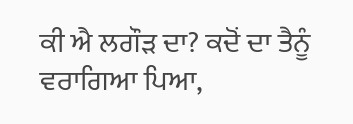ਕੀ ਐ ਲਗੌੜ ਦਾ? ਕਦੋਂ ਦਾ ਤੈਨੂੰ ਵਰਾਗਿਆ ਪਿਆ,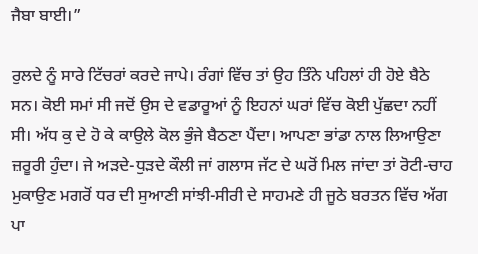ਜੈਬਾ ਬਾਈ।”

ਰੁਲਦੇ ਨੂੰ ਸਾਰੇ ਟਿੱਚਰਾਂ ਕਰਦੇ ਜਾਪੇ। ਰੰਗਾਂ ਵਿੱਚ ਤਾਂ ਉਹ ਤਿੰਨੇ ਪਹਿਲਾਂ ਹੀ ਹੋਏ ਬੈਠੇ ਸਨ। ਕੋਈ ਸਮਾਂ ਸੀ ਜਦੋਂ ਉਸ ਦੇ ਵਡਾਰੂਆਂ ਨੂੰ ਇਹਨਾਂ ਘਰਾਂ ਵਿੱਚ ਕੋਈ ਪੁੱਛਦਾ ਨਹੀਂ ਸੀ। ਅੱਧ ਕੁ ਦੇ ਹੋ ਕੇ ਕਾਉਲੇ ਕੋਲ ਭੁੰਜੇ ਬੈਠਣਾ ਪੈਂਦਾ। ਆਪਣਾ ਭਾਂਡਾ ਨਾਲ ਲਿਆਉਣਾ ਜ਼ਰੂਰੀ ਹੁੰਦਾ। ਜੇ ਅੜਦੇ-ਧੁੜਦੇ ਕੌਲੀ ਜਾਂ ਗਲਾਸ ਜੱਟ ਦੇ ਘਰੋਂ ਮਿਲ ਜਾਂਦਾ ਤਾਂ ਰੋਟੀ-ਚਾਹ ਮੁਕਾਉਣ ਮਗਰੋਂ ਧਰ ਦੀ ਸੁਆਣੀ ਸਾਂਝੀ-ਸੀਰੀ ਦੇ ਸਾਹਮਣੇ ਹੀ ਜੂਠੇ ਬਰਤਨ ਵਿੱਚ ਅੱਗ ਪਾ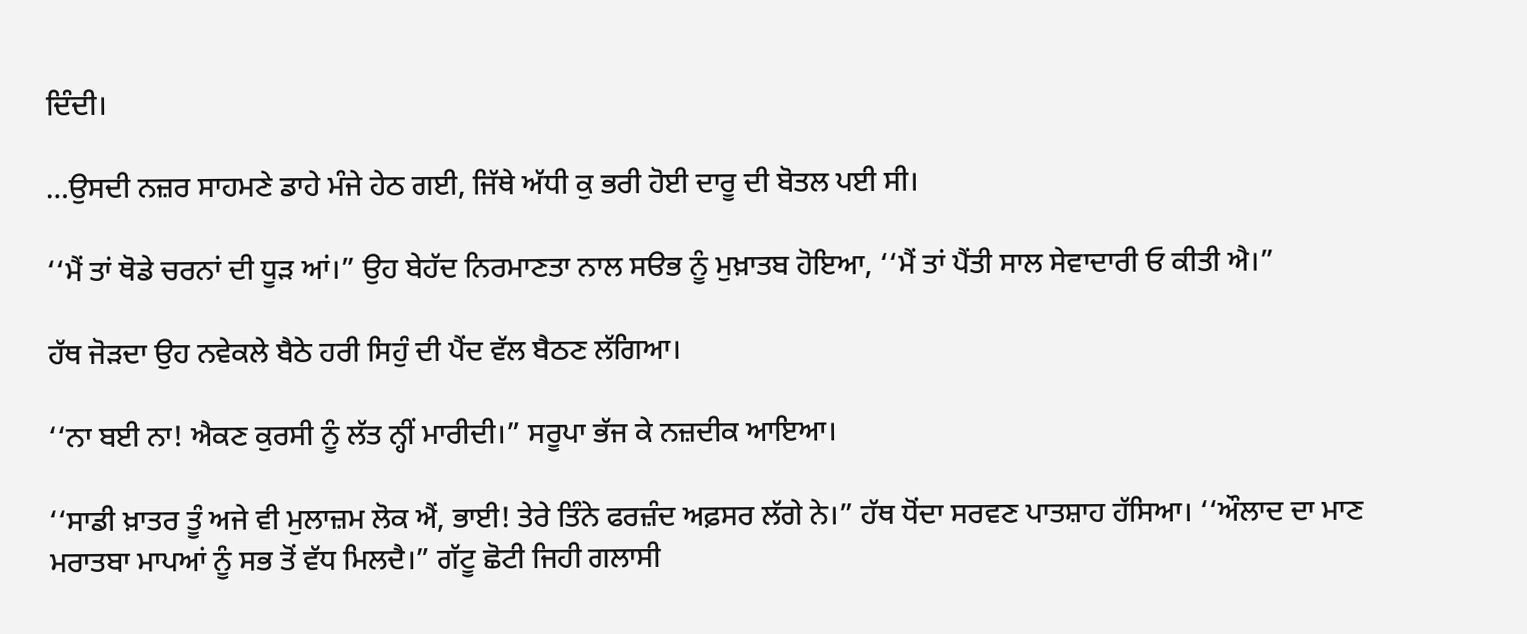ਦਿੰਦੀ।

…ਉਸਦੀ ਨਜ਼ਰ ਸਾਹਮਣੇ ਡਾਹੇ ਮੰਜੇ ਹੇਠ ਗਈ, ਜਿੱਥੇ ਅੱਧੀ ਕੁ ਭਰੀ ਹੋਈ ਦਾਰੂ ਦੀ ਬੋਤਲ ਪਈ ਸੀ।

‘‘ਮੈਂ ਤਾਂ ਥੋਡੇ ਚਰਨਾਂ ਦੀ ਧੂੜ ਆਂ।” ਉਹ ਬੇਹੱਦ ਨਿਰਮਾਣਤਾ ਨਾਲ ਸੳਭ ਨੂੰ ਮੁਖ਼ਾਤਬ ਹੋਇਆ, ‘‘ਮੈਂ ਤਾਂ ਪੈਂਤੀ ਸਾਲ ਸੇਵਾਦਾਰੀ ਓ ਕੀਤੀ ਐ।”

ਹੱਥ ਜੋੜਦਾ ਉਹ ਨਵੇਕਲੇ ਬੈਠੇ ਹਰੀ ਸਿਹੁੰ ਦੀ ਪੈਂਦ ਵੱਲ ਬੈਠਣ ਲੱਗਿਆ।

‘‘ਨਾ ਬਈ ਨਾ! ਐਕਣ ਕੁਰਸੀ ਨੂੰ ਲੱਤ ਨ੍ਹੀਂ ਮਾਰੀਦੀ।” ਸਰੂਪਾ ਭੱਜ ਕੇ ਨਜ਼ਦੀਕ ਆਇਆ।

‘‘ਸਾਡੀ ਖ਼ਾਤਰ ਤੂੰ ਅਜੇ ਵੀ ਮੁਲਾਜ਼ਮ ਲੋਕ ਐਂ, ਭਾਈ! ਤੇਰੇ ਤਿੰਨੇ ਫਰਜ਼ੰਦ ਅਫ਼ਸਰ ਲੱਗੇ ਨੇ।” ਹੱਥ ਧੋਂਦਾ ਸਰਵਣ ਪਾਤਸ਼ਾਹ ਹੱਸਿਆ। ‘‘ਔਲਾਦ ਦਾ ਮਾਣ ਮਰਾਤਬਾ ਮਾਪਆਂ ਨੂੰ ਸਭ ਤੋਂ ਵੱਧ ਮਿਲਦੈ।” ਗੱਟੂ ਛੋਟੀ ਜਿਹੀ ਗਲਾਸੀ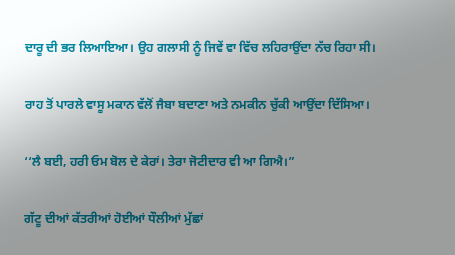ਦਾਰੂ ਦੀ ਭਰ ਲਿਆਇਆ। ਉਹ ਗਲਾਸੀ ਨੂੰ ਜਿਵੇਂ ਵਾ ਵਿੱਚ ਲਹਿਰਾਉਂਦਾ ਨੱਚ ਰਿਹਾ ਸੀ।

ਰਾਹ ਤੋਂ ਪਾਰਲੇ ਵਾਸੂ ਮਕਾਨ ਵੱਲੋਂ ਜੈਬਾ ਬਦਾਣਾ ਅਤੇ ਨਮਕੀਨ ਚੁੱਕੀ ਆਉਂਦਾ ਦਿੱਸਿਆ।

‘‘ਲੈ ਬਈ, ਹਰੀ ਓਮ ਬੋਲ ਦੇ ਕੇਰਾਂ। ਤੇਰਾ ਜੋਟੀਦਾਰ ਵੀ ਆ ਗਿਐ।”

ਗੱਟੂ ਦੀਆਂ ਕੱਤਰੀਆਂ ਹੋਈਆਂ ਧੌਲੀਆਂ ਮੁੱਛਾਂ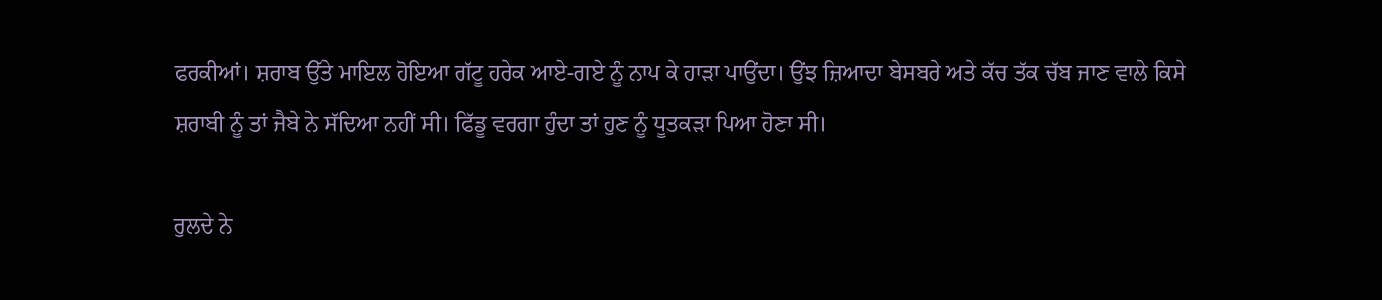ਫਰਕੀਆਂ। ਸ਼ਰਾਬ ਉੱਤੇ ਮਾਇਲ ਹੋਇਆ ਗੱਟੂ ਹਰੇਕ ਆਏ-ਗਏ ਨੂੰ ਨਾਪ ਕੇ ਹਾੜਾ ਪਾਉਂਦਾ। ਉਂਝ ਜ਼ਿਆਦਾ ਬੇਸਬਰੇ ਅਤੇ ਕੱਚ ਤੱਕ ਚੱਬ ਜਾਣ ਵਾਲੇ ਕਿਸੇ ਸ਼ਰਾਬੀ ਨੂੰ ਤਾਂ ਜੈਬੇ ਨੇ ਸੱਦਿਆ ਨਹੀਂ ਸੀ। ਫਿੱਡੂ ਵਰਗਾ ਹੁੰਦਾ ਤਾਂ ਹੁਣ ਨੂੰ ਧੂਤਕੜਾ ਪਿਆ ਹੋਣਾ ਸੀ।

ਰੁਲਦੇ ਨੇ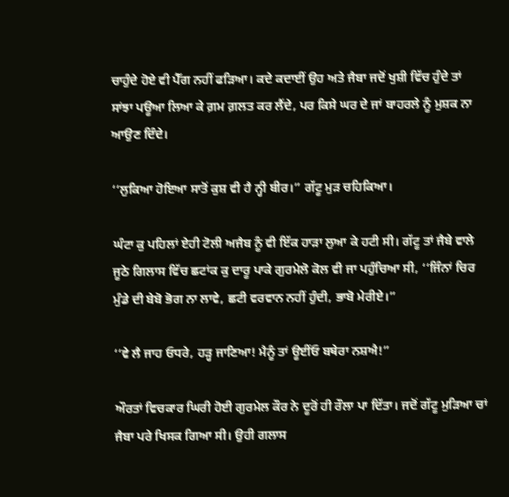ਚਾਹੁੰਦੇ ਹੋਏ ਵੀ ਪੈੱਗ ਨਹੀਂ ਫੜਿਆ। ਕਦੇ ਕਦਾਈਂ ਉਹ ਅਤੇ ਜੈਬਾ ਜਦੋਂ ਖੁਸ਼ੀ ਵਿੱਚ ਹੁੰਦੇ ਤਾਂ ਸਾਂਝਾ ਪਊਆ ਲਿਆ ਕੇ ਗ਼ਮ ਗ਼ਲਤ ਕਰ ਲੈਂਦੇ, ਪਰ ਕਿਸੇ ਘਰ ਦੇ ਜਾਂ ਬਾਹਰਲੇ ਨੂੰ ਮੁਸ਼ਕ ਨਾ ਆਉਣ ਦਿੰਦੇ।

‘‘ਲੁਕਿਆ ਹੋਇਆ ਸਾਤੋਂ ਕੁਸ਼ ਵੀ ਹੈ ਨ੍ਹੀ ਬੀਰ।” ਗੱਟੂ ਮੁੜ ਚਹਿਕਿਆ।

ਘੰਟਾ ਕੁ ਪਹਿਲਾਂ ਏਹੀ ਟੋਲੀ ਅਜੈਬ ਨੂੰ ਵੀ ਇੱਕ ਹਾੜਾ ਲੁਆ ਕੇ ਹਟੀ ਸੀ। ਗੱਟੂ ਤਾਂ ਜੈਬੇ ਵਾਲੇ ਜੂਠੇ ਗਿਲਾਸ ਵਿੱਚ ਛਟਾਂਕ ਕੁ ਦਾਰੂ ਪਾਕੇ ਗੁਰਮੇਲੋ ਕੋਲ ਵੀ ਜਾ ਪਹੁੰਚਿਆ ਸੀ, ‘‘ਜਿੰਨਾਂ ਚਿਰ ਮੁੰਡੇ ਦੀ ਬੇਬੋ ਭੋਗ ਨਾ ਲਾਵੇ, ਛਟੀ ਵਰਵਾਨ ਨਹੀਂ ਹੁੰਦੀ, ਭਾਬੋ ਮੇਰੀਏ।”

‘‘ਵੇ ਲੈ ਜਾਹ ਓਧਰੇ, ਹੜ੍ਹ ਜਾਣਿਆ! ਮੈਨੂੰ ਤਾਂ ਊਈਂਓ ਬਥੇਰਾ ਨਸ਼ਐ!”

ਔਰਤਾਂ ਵਿਚਕਾਰ ਘਿਰੀ ਹੋਈ ਗੁਰਮੇਲ ਕੌਰ ਨੇ ਦੂਰੋਂ ਹੀ ਰੌਲਾ ਪਾ ਦਿੱਤਾ। ਜਦੋਂ ਗੱਟੂ ਮੁੜਿਆ ਚਾਂ ਜੈਬਾ ਪਰੇ ਖਿਸਕ ਗਿਆ ਸੀ। ਉਹੀ ਗਲਾਸ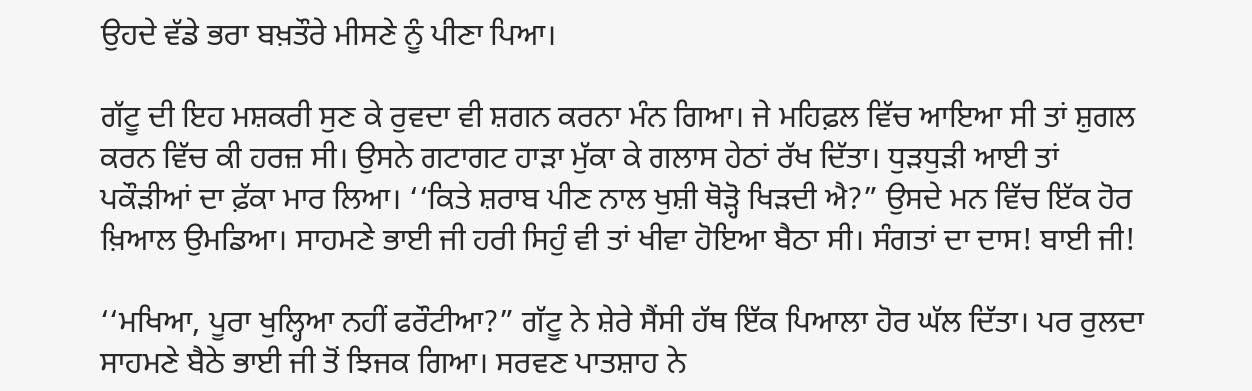ਉਹਦੇ ਵੱਡੇ ਭਰਾ ਬਖ਼ਤੌਰੇ ਮੀਸਣੇ ਨੂੰ ਪੀਣਾ ਪਿਆ।

ਗੱਟੂ ਦੀ ਇਹ ਮਸ਼ਕਰੀ ਸੁਣ ਕੇ ਰੁਵਦਾ ਵੀ ਸ਼ਗਨ ਕਰਨਾ ਮੰਨ ਗਿਆ। ਜੇ ਮਹਿਫ਼ਲ ਵਿੱਚ ਆਇਆ ਸੀ ਤਾਂ ਸ਼ੁਗਲ ਕਰਨ ਵਿੱਚ ਕੀ ਹਰਜ਼ ਸੀ। ਉਸਨੇ ਗਟਾਗਟ ਹਾੜਾ ਮੁੱਕਾ ਕੇ ਗਲਾਸ ਹੇਠਾਂ ਰੱਖ ਦਿੱਤਾ। ਧੁੜਧੁੜੀ ਆਈ ਤਾਂ ਪਕੌੜੀਆਂ ਦਾ ਫ਼ੱਕਾ ਮਾਰ ਲਿਆ। ‘‘ਕਿਤੇ ਸ਼ਰਾਬ ਪੀਣ ਨਾਲ ਖੁਸ਼ੀ ਥੋੜ੍ਹੋ ਖਿੜਦੀ ਐ?” ਉਸਦੇ ਮਨ ਵਿੱਚ ਇੱਕ ਹੋਰ ਖ਼ਿਆਲ ਉਮਡਿਆ। ਸਾਹਮਣੇ ਭਾਈ ਜੀ ਹਰੀ ਸਿਹੁੰ ਵੀ ਤਾਂ ਖੀਵਾ ਹੋਇਆ ਬੈਠਾ ਸੀ। ਸੰਗਤਾਂ ਦਾ ਦਾਸ! ਬਾਈ ਜੀ!

‘‘ਮਖਿਆ, ਪੂਰਾ ਖੁਲ੍ਹਿਆ ਨਹੀਂ ਫਰੌਟੀਆ?” ਗੱਟੂ ਨੇ ਸ਼ੇਰੇ ਸੈਂਸੀ ਹੱਥ ਇੱਕ ਪਿਆਲਾ ਹੋਰ ਘੱਲ ਦਿੱਤਾ। ਪਰ ਰੁਲਦਾ ਸਾਹਮਣੇ ਬੈਠੇ ਭਾਈ ਜੀ ਤੋਂ ਝਿਜਕ ਗਿਆ। ਸਰਵਣ ਪਾਤਸ਼ਾਹ ਨੇ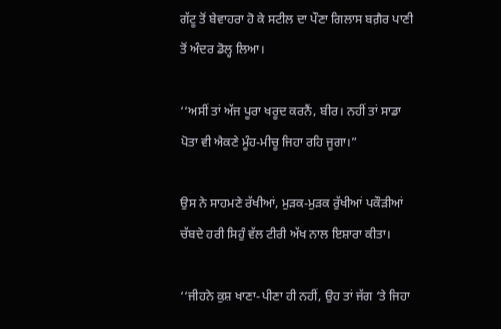ਗੱਟੂ ਤੋਂ ਬੇਵਾਹਰਾ ਹੋ ਕੇ ਸਟੀਲ ਦਾ ਪੌਣਾ ਗਿਲਾਸ ਬਗ਼ੈਰ ਪਾਣੀ ਤੋਂ ਅੰਦਰ ਡੋਲ੍ਹ ਲਿਆ।

‘‘ਅਸੀਂ ਤਾਂ ਅੱਜ ਪੂਰਾ ਖਰੂਦ ਕਰਨੈਂ, ਬੀਰ। ਨਹੀਂ ਤਾਂ ਸਾਡਾ ਪੋਤਾ ਵੀ ਐਕਣੇ ਮੂੰਹ-ਮੀਚੂ ਜਿਹਾ ਰਹਿ ਜੂਗਾ।”

ਉਸ ਨੇ ਸਾਹਮਣੇ ਰੱਖੀਆਂ, ਮੁੜਕ-ਮੁੜਕ ਰੁੱਖੀਆਂ ਪਕੌੜੀਆਂ ਚੱਬਦੇ ਹਰੀ ਸਿਹੁੰ ਵੱਲ ਟੀਰੀ ਅੱਖ ਨਾਲ ਇਸ਼ਾਰਾ ਕੀਤਾ।

‘‘ਜੀਹਨੇ ਕੁਸ਼ ਖਾਣਾ-ਪੀਣਾ ਹੀ ਨਹੀਂ, ਉਹ ਤਾਂ ਜੱਗ ‘ਤੇ ਜਿਹਾ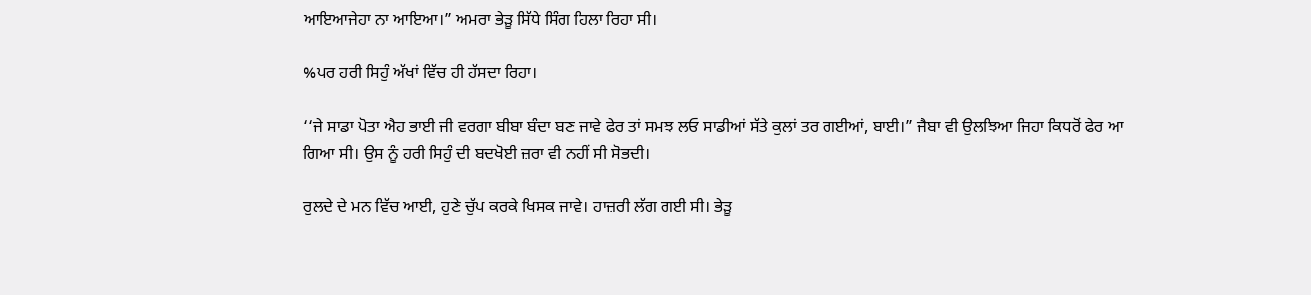ਆਇਆਜੇਹਾ ਨਾ ਆਇਆ।” ਅਮਰਾ ਭੇੜੂ ਸਿੱਧੇ ਸਿੰਗ ਹਿਲਾ ਰਿਹਾ ਸੀ।

%ਪਰ ਹਰੀ ਸਿਹੁੰ ਅੱਖਾਂ ਵਿੱਚ ਹੀ ਹੱਸਦਾ ਰਿਹਾ।

‘‘ਜੇ ਸਾਡਾ ਪੋਤਾ ਐਹ ਭਾਈ ਜੀ ਵਰਗਾ ਬੀਬਾ ਬੰਦਾ ਬਣ ਜਾਵੇ ਫੇਰ ਤਾਂ ਸਮਝ ਲਓ ਸਾਡੀਆਂ ਸੱਤੇ ਕੁਲਾਂ ਤਰ ਗਈਆਂ, ਬਾਈ।” ਜੈਬਾ ਵੀ ਉਲਝਿਆ ਜਿਹਾ ਕਿਧਰੋਂ ਫੇਰ ਆ ਗਿਆ ਸੀ। ਉਸ ਨੂੰ ਹਰੀ ਸਿਹੁੰ ਦੀ ਬਦਖੋਈ ਜ਼ਰਾ ਵੀ ਨਹੀਂ ਸੀ ਸੋਭਦੀ।

ਰੁਲਦੇ ਦੇ ਮਨ ਵਿੱਚ ਆਈ, ਹੁਣੇ ਚੁੱਪ ਕਰਕੇ ਖਿਸਕ ਜਾਵੇ। ਹਾਜ਼ਰੀ ਲੱਗ ਗਈ ਸੀ। ਭੇੜੂ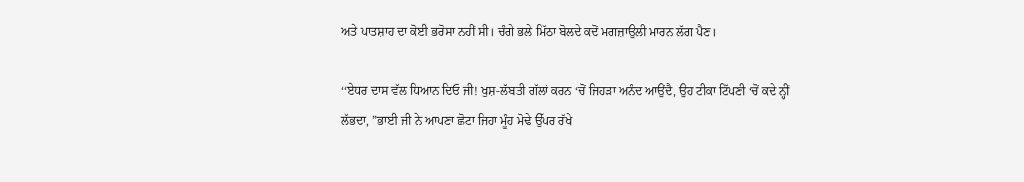ਅਤੇ ਪਾਤਸ਼ਾਹ ਦਾ ਕੋਈ ਭਰੋਸਾ ਨਹੀਂ ਸੀ। ਚੰਗੇ ਭਲੇ ਮਿੱਠਾ ਬੋਲਦੇ ਕਦੋਂ ਮਗਜ਼ਾਉਲੀ ਮਾਰਨ ਲੱਗ ਪੈਣ।

‘‘ਏਧਰ ਦਾਸ ਵੱਲ ਧਿਆਨ ਦਿਓ ਜੀ! ਖੁਸ਼-ਲੱਬਤੀ ਗੱਲਾਂ ਕਰਨ ‘ਚੋਂ ਜਿਹੜਾ ਅਨੰਦ ਆਉਂਦੈ, ਉਹ ਟੀਕਾ ਟਿੱਪਣੀ ‘ਚੋਂ ਕਦੇ ਨ੍ਹੀਂ ਲੱਭਦਾ, ”ਭਾਈ ਜੀ ਨੇ ਆਪਣਾ ਛੋਟਾ ਜਿਹਾ ਮੂੰਹ ਮੋਢੇ ਉੱਪਰ ਰੱਖੇ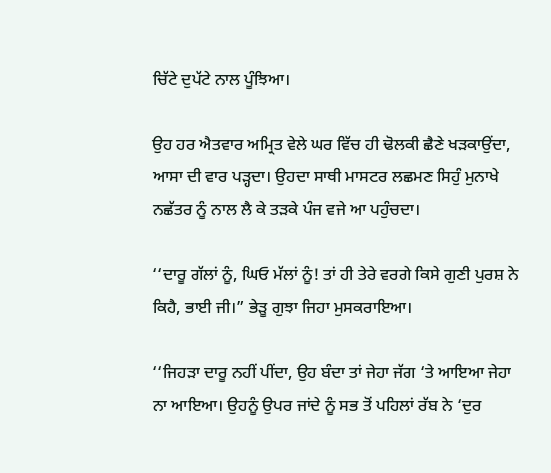ਚਿੱਟੇ ਦੁਪੱਟੇ ਨਾਲ ਪੂੰਝਿਆ।

ਉਹ ਹਰ ਐਤਵਾਰ ਅਮ੍ਰਿਤ ਵੇਲੇ ਘਰ ਵਿੱਚ ਹੀ ਢੋਲਕੀ ਛੈਣੇ ਖੜਕਾਉਂਦਾ, ਆਸਾ ਦੀ ਵਾਰ ਪੜ੍ਹਦਾ। ਉਹਦਾ ਸਾਥੀ ਮਾਸਟਰ ਲਛਮਣ ਸਿਹੁੰ ਮੁਨਾਖੇ ਨਛੱਤਰ ਨੂੰ ਨਾਲ ਲੈ ਕੇ ਤੜਕੇ ਪੰਜ ਵਜੇ ਆ ਪਹੁੰਚਦਾ।

‘‘ਦਾਰੂ ਗੱਲਾਂ ਨੂੰ, ਘਿਓ ਮੱਲਾਂ ਨੂੰ! ਤਾਂ ਹੀ ਤੇਰੇ ਵਰਗੇ ਕਿਸੇ ਗੁਣੀ ਪੁਰਸ਼ ਨੇ ਕਿਹੈ, ਭਾਈ ਜੀ।” ਭੇੜੂ ਗੁਝਾ ਜਿਹਾ ਮੁਸਕਰਾਇਆ।

‘‘ਜਿਹੜਾ ਦਾਰੂ ਨਹੀਂ ਪੀਂਦਾ, ਉਹ ਬੰਦਾ ਤਾਂ ਜੇਹਾ ਜੱਗ ‘ਤੇ ਆਇਆ ਜੇਹਾ ਨਾ ਆਇਆ। ਉਹਨੂੰ ਉਪਰ ਜਾਂਦੇ ਨੂੰ ਸਭ ਤੋਂ ਪਹਿਲਾਂ ਰੱਬ ਨੇ ‘ਦੁਰ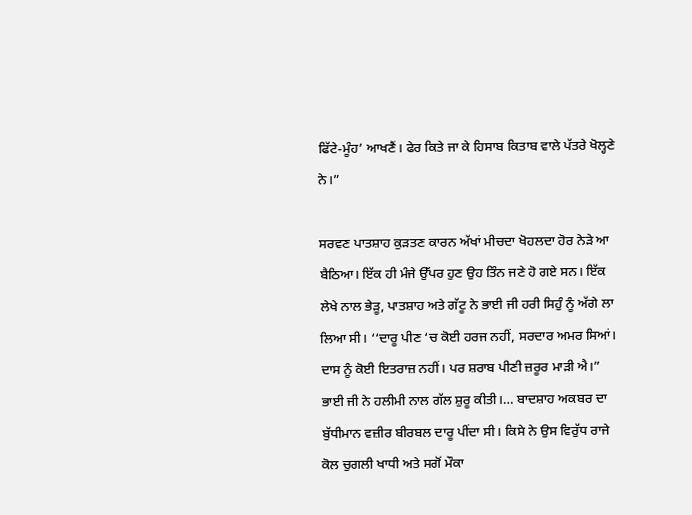ਫਿੱਟੇ-ਮੂੰਹ’ ਆਖਣੈਂ। ਫੇਰ ਕਿਤੇ ਜਾ ਕੇ ਹਿਸਾਬ ਕਿਤਾਬ ਵਾਲੇ ਪੱਤਰੇ ਖੋਲ੍ਹਣੇ ਨੇ।”

ਸਰਵਣ ਪਾਤਸ਼ਾਹ ਕੁੜਤਣ ਕਾਰਨ ਅੱਖਾਂ ਮੀਚਦਾ ਖੋਹਲਦਾ ਹੋਰ ਨੇੜੇ ਆ ਬੈਠਿਆ। ਇੱਕ ਹੀ ਮੰਜੇ ਉੱਪਰ ਹੁਣ ਉਹ ਤਿੰਨ ਜਣੇ ਹੋ ਗਏ ਸਨ। ਇੱਕ ਲੇਖੇ ਨਾਲ ਭੇੜੂ, ਪਾਤਸ਼ਾਹ ਅਤੇ ਗੱਟੂ ਨੇ ਭਾਈ ਜੀ ਹਰੀ ਸਿਹੁੰ ਨੂੰ ਅੱਗੇ ਲਾ ਲਿਆ ਸੀ। ‘‘ਦਾਰੂ ਪੀਣ ‘ਚ ਕੋਈ ਹਰਜ ਨਹੀਂ, ਸਰਦਾਰ ਅਮਰ ਸਿਆਂ। ਦਾਸ ਨੂੰ ਕੋਈ ਇਤਰਾਜ਼ ਨਹੀਂ। ਪਰ ਸ਼ਰਾਬ ਪੀਣੀ ਜ਼ਰੂਰ ਮਾੜੀ ਐ।” ਭਾਈ ਜੀ ਨੇ ਹਲੀਮੀ ਨਾਲ ਗੱਲ ਸ਼ੁਰੂ ਕੀਤੀ।… ਬਾਦਸ਼ਾਹ ਅਕਬਰ ਦਾ ਬੁੱਧੀਮਾਨ ਵਜ਼ੀਰ ਬੀਰਬਲ ਦਾਰੂ ਪੀਂਦਾ ਸੀ। ਕਿਸੇ ਨੇ ਉਸ ਵਿਰੁੱਧ ਰਾਜੇ ਕੋਲ ਚੁਗਲੀ ਖਾਧੀ ਅਤੇ ਸਗੋਂ ਮੌਕਾ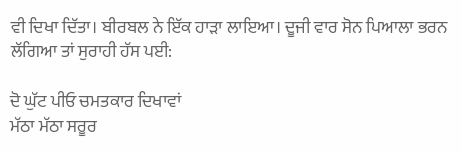ਵੀ ਦਿਖਾ ਦਿੱਤਾ। ਬੀਰਬਲ ਨੇ ਇੱਕ ਹਾੜਾ ਲਾਇਆ। ਦੂਜੀ ਵਾਰ ਸੋਨ ਪਿਆਲਾ ਭਰਨ ਲੱਗਿਆ ਤਾਂ ਸੁਰਾਹੀ ਹੱਸ ਪਈ:

ਦੋ ਘੁੱਟ ਪੀਓ ਚਮਤਕਾਰ ਦਿਖਾਵਾਂ
ਮੱਠਾ ਮੱਠਾ ਸਰੂਰ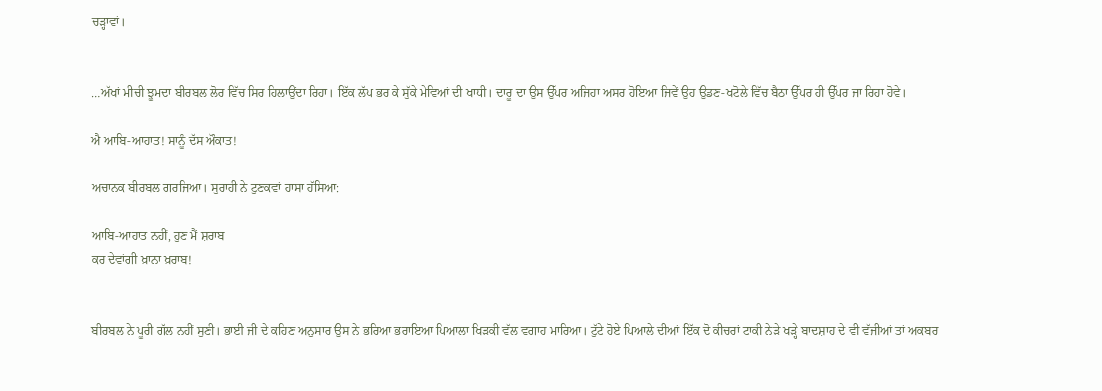ਚੜ੍ਹਾਵਾਂ।


…ਅੱਖਾਂ ਮੀਚੀ ਝੂਮਦਾ ਬੀਰਬਲ ਲੋਰ ਵਿੱਚ ਸਿਰ ਹਿਲਾਉਂਦਾ ਰਿਹਾ। ਇੱਕ ਲੱਪ ਭਰ ਕੇ ਸੁੱਕੇ ਮੇਵਿਆਂ ਦੀ ਖਾਧੀ। ਦਾਰੂ ਦਾ ਉਸ ਉੱਪਰ ਅਜਿਹਾ ਅਸਰ ਹੋਇਆ ਜਿਵੇਂ ਉਹ ਉਡਣ-ਖਟੋਲੇ ਵਿੱਚ ਬੈਠਾ ਉੱਪਰ ਹੀ ਉੱਪਰ ਜਾ ਰਿਹਾ ਹੋਵੇ।

ਐ ਆਬਿ-ਆਹਾਤ! ਸਾਨੂੰ ਦੱਸ ਔਕਾਤ!

ਅਚਾਨਕ ਬੀਰਬਲ ਗਰਜਿਆ। ਸੁਰਾਹੀ ਨੇ ਟੁਣਕਵਾਂ ਹਾਸਾ ਹੱਸਿਆ:

ਆਬਿ-ਆਹਾਤ ਨਹੀਂ, ਹੁਣ ਮੈਂ ਸ਼ਰਾਬ
ਕਰ ਦੇਵਾਂਗੀ ਖ਼ਾਨਾ ਖ਼ਰਾਬ!


ਬੀਰਬਲ ਨੇ ਪੂਰੀ ਗੱਲ ਨਹੀਂ ਸੁਣੀ। ਭਾਈ ਜੀ ਦੇ ਕਹਿਣ ਅਨੁਸਾਰ ਉਸ ਨੇ ਭਰਿਆ ਭਰਾਇਆ ਪਿਆਲਾ ਖਿੜਕੀ ਵੱਲ ਵਗਾਹ ਮਾਰਿਆ। ਟੁੱਟੇ ਹੋਏ ਪਿਆਲੇ ਦੀਆਂ ਇੱਕ ਦੋ ਕੀਚਰਾਂ ਟਾਕੀ ਨੇੜੇ ਖੜ੍ਹੇ ਬਾਦਸ਼ਾਹ ਦੇ ਵੀ ਵੱਜੀਆਂ ਤਾਂ ਅਕਬਰ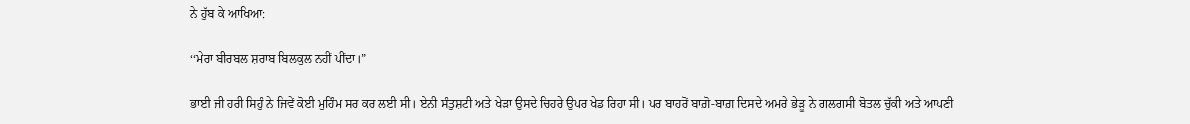ਨੇ ਹੁੱਬ ਕੇ ਆਖਿਆ:

‘‘ਮੇਰਾ ਬੀਰਬਲ ਸ਼ਰਾਬ ਬਿਲਕੁਲ ਨਹੀਂ ਪੀਂਦਾ।”

ਭਾਈ ਜੀ ਹਰੀ ਸਿਹੁੰ ਨੇ ਜਿਵੇਂ ਕੋਈ ਮੁਹਿੰਮ ਸਰ ਕਰ ਲਈ ਸੀ। ਏਨੀ ਸੰਤੁਸ਼ਟੀ ਅਤੇ ਖੇੜਾ ਉਸਦੇ ਚਿਹਰੇ ਉਪਰ ਖੇਡ ਰਿਹਾ ਸੀ। ਪਰ ਬਾਹਰੋਂ ਬਾਗ਼ੋ-ਬਾਗ਼ ਦਿਸਦੇ ਅਮਰੇ ਭੇੜੂ ਨੇ ਗਲਗਸੀ ਬੋਤਲ ਚੁੱਕੀ ਅਤੇ ਆਪਣੀ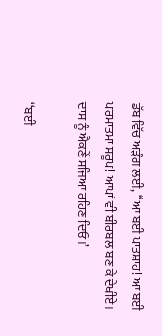ਡੱਬ ਵਿੱਚ ਅੜੰਗ ਲਈ, ‘‘ਆ ਬਈ ਪਾਤਸ਼ਾਹ! ਆ ਬਈ ਪਰਮਾਤਮਾ ਸਰੂਪ! ਆਪਾਂ ਵੀ ਬੀਰਬਲ ਬਣ ਕੇ ਦੇਖੀਏ। ਦਾਸ ਨੂੰ ਐਕਣੇਂ ਸਜਿਆ ਰਹਿਣ ਦਿਓ।’

‘‘ਬਈ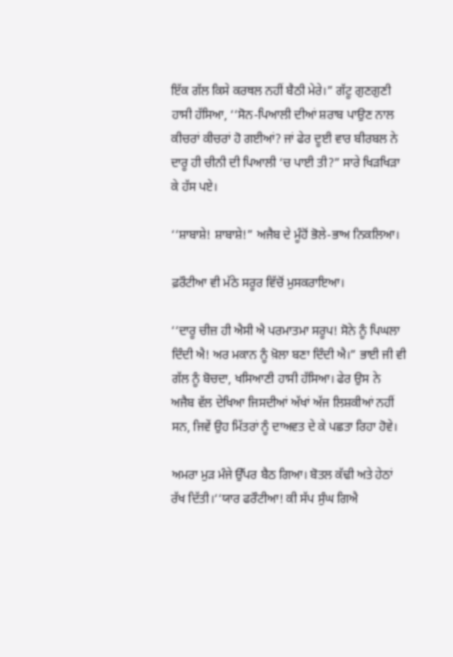ਇੱਕ ਗੱਲ ਕਿਸੇ ਕਰਥਲ ਨਹੀਂ ਬੈਠੀ ਮੇਰੇ।” ਗੱਟੂ ਗੁਣਗੁਣੀ ਹਾਸੀ ਹੱਸਿਆ, ‘‘ਸੋਨ-ਪਿਆਲੀ ਦੀਆਂ ਸ਼ਰਾਬ ਪਾਉਣ ਨਾਲ ਕੀਚਰਾਂ ਕੀਚਰਾਂ ਹੋ ਗਈਆਂ? ਜਾਂ ਫੇਰ ਦੂਈ ਵਾਰ ਬੀਰਬਲ ਨੇ ਦਾਰੂ ਹੀ ਚੀਨੀ ਦੀ ਪਿਆਲੀ ‘ਚ ਪਾਈ ਤੀ?” ਸਾਰੇ ਖਿੜਖਿੜਾ ਕੇ ਹੱਸ ਪਏ।

‘‘ਸ਼ਾਬਾਸ਼ੇ! ਸ਼ਾਬਾਸ਼ੇ!” ਅਜੈਬ ਦੇ ਮੂੰਹੋਂ ਭੋਲੇ-ਭਾਅ ਨਿਕਲਿਆ।

ਫ਼ਰੌਟੀਆ ਵੀ ਮੱਠੇ ਸਰੂਰ ਵਿੱਚੋਂ ਮੁਸਕਰਾਇਆ।

‘‘ਦਾਰੂ ਚੀਜ਼ ਹੀ ਐਸੀ ਐ ਪਰਮਾਤਮਾ ਸਰੂਪ! ਸੋਨੇ ਨੂੰ ਪਿਘਲਾ ਦਿੰਦੀ ਐ! ਅਰ ਮਕਾਨ ਨੂੰ ਖ਼ੋਲਾ ਬਣਾ ਦਿੰਦੀ ਐ।” ਭਾਈ ਜੀ ਵੀ ਗੱਲ ਨੂੰ ਬੋਚਦਾ, ਖਸਿਆਣੀ ਹਾਸੀ ਹੱਸਿਆ। ਫੇਰ ਉਸ ਨੇ ਅਜੈਬ ਵੱਲ ਦੇਖਿਆ ਜਿਸਦੀਆਂ ਅੱਖਾਂ ਅੱਜ ਲਿਸ਼ਕੀਆਂ ਨਹੀਂ ਸਨ, ਜਿਵੇਂ ਉਹ ਮਿੱਤਰਾਂ ਨੂੰ ਦਾਅਵਤ ਦੇ ਕੇ ਪਛਤਾ ਰਿਹਾ ਹੋਵੇ।

ਅਮਰਾ ਮੁੜ ਮੰਜੇ ਉੱਪਰ ਬੈਠ ਗਿਆ। ਬੋਤਲ ਕੱਢੀ ਅਤੇ ਹੇਠਾਂ ਰੱਖ ਦਿੱਤੀ।‘‘ਯਾਰ ਫਰੌਟੀਆ! ਕੀ ਸੱਪ ਸੁੰਘ ਗਿਐ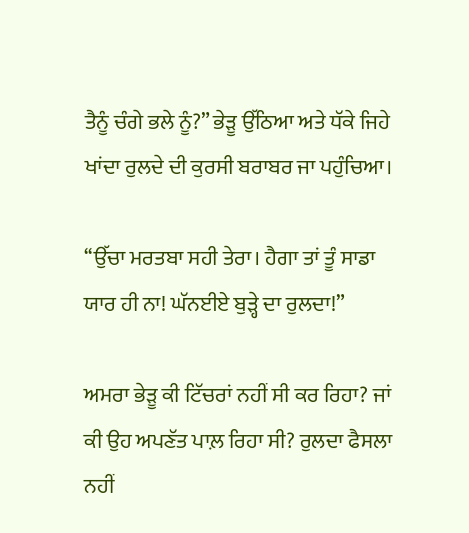ਤੈਨੂੰ ਚੰਗੇ ਭਲੇ ਨੂੰ?” ਭੇੜੂ ਉੱਠਿਆ ਅਤੇ ਧੱਕੇ ਜਿਹੇ ਖਾਂਦਾ ਰੁਲਦੇ ਦੀ ਕੁਰਸੀ ਬਰਾਬਰ ਜਾ ਪਹੁੰਚਿਆ।

‘‘ਉੱਚਾ ਮਰਤਬਾ ਸਹੀ ਤੇਰਾ। ਹੈਗਾ ਤਾਂ ਤੂੰ ਸਾਡਾ ਯਾਰ ਹੀ ਨਾ! ਘੱਨਈਏ ਬੁੜ੍ਹੇ ਦਾ ਰੁਲਦਾ!”

ਅਮਰਾ ਭੇੜੂ ਕੀ ਟਿੱਚਰਾਂ ਨਹੀਂ ਸੀ ਕਰ ਰਿਹਾ? ਜਾਂ ਕੀ ਉਹ ਅਪਣੱਤ ਪਾਲ਼ ਰਿਹਾ ਸੀ? ਰੁਲਦਾ ਫੈਸਲਾ ਨਹੀਂ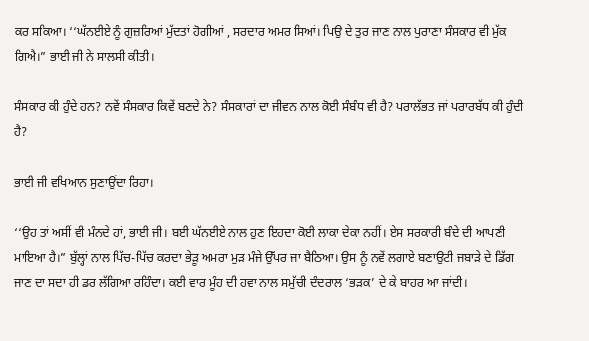ਕਰ ਸਕਿਆ। ‘‘ਘੱਨਈਏ ਨੂੰ ਗੁਜ਼ਰਿਆਂ ਮੁੱਦਤਾਂ ਹੋਗੀਆਂ , ਸਰਦਾਰ ਅਮਰ ਸਿਆਂ। ਪਿਉ ਦੇ ਤੁਰ ਜਾਣ ਨਾਲ ਪੁਰਾਣਾ ਸੰਸਕਾਰ ਵੀ ਮੁੱਕ ਗਿਐ।” ਭਾਈ ਜੀ ਨੇ ਸਾਲਸੀ ਕੀਤੀ।

ਸੰਸਕਾਰ ਕੀ ਹੁੰਦੇ ਹਨ? ਨਵੇਂ ਸੰਸਕਾਰ ਕਿਵੇਂ ਬਣਦੇ ਨੇ? ਸੰਸਕਾਰਾਂ ਦਾ ਜੀਵਨ ਨਾਲ ਕੋਈ ਸੰਬੰਧ ਵੀ ਹੈ? ਪਰਾਲੱਭਤ ਜਾਂ ਪਰਾਰਬੱਧ ਕੀ ਹੁੰਦੀ ਹੈ?

ਭਾਈ ਜੀ ਵਖਿਆਨ ਸੁਣਾਉਂਦਾ ਰਿਹਾ।

‘‘ਉਹ ਤਾਂ ਅਸੀਂ ਵੀ ਮੰਨਦੇ ਹਾਂ, ਭਾਈ ਜੀ। ਬਈ ਘੱਨਈਏ ਨਾਲ ਹੁਣ ਇਹਦਾ ਕੋਈ ਲਾਕਾ ਦੇਕਾ ਨਹੀਂ। ਏਸ ਸਰਕਾਰੀ ਬੰਦੇ ਦੀ ਆਪਣੀ ਮਾਇਆ ਹੈ।” ਬੁੱਲ੍ਹਾਂ ਨਾਲ ਪਿੱਚ-ਪਿੱਚ ਕਰਦਾ ਭੇੜੂ ਅਮਰਾ ਮੁੜ ਮੰਜੇ ਉੱਪਰ ਜਾ ਬੈਠਿਆ। ਉਸ ਨੂੰ ਨਵੇਂ ਲਗਾਏ ਬਣਾਉਟੀ ਜਬਾੜੇ ਦੇ ਡਿੱਗ ਜਾਣ ਦਾ ਸਦਾ ਹੀ ਡਰ ਲੱਗਿਆ ਰਹਿੰਦਾ। ਕਈ ਵਾਰ ਮੂੰਹ ਦੀ ਹਵਾ ਨਾਲ ਸਮੁੱਚੀ ਦੰਦਰਾਲ ‘ਭੜਕ’ ਦੇ ਕੇ ਬਾਹਰ ਆ ਜਾਂਦੀ।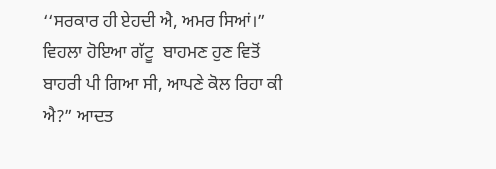‘‘ਸਰਕਾਰ ਹੀ ਏਹਦੀ ਐ, ਅਮਰ ਸਿਆਂ।” ਵਿਹਲਾ ਹੋਇਆ ਗੱਟੂ  ਬਾਹਮਣ ਹੁਣ ਵਿਤੋਂ ਬਾਹਰੀ ਪੀ ਗਿਆ ਸੀ, ਆਪਣੇ ਕੋਲ ਰਿਹਾ ਕੀ ਐ?” ਆਦਤ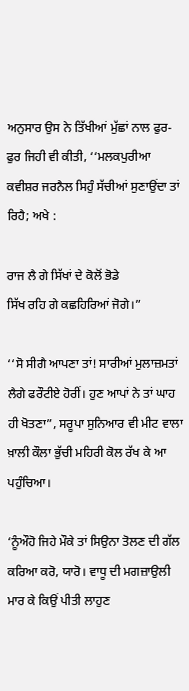ਅਨੁਸਾਰ ਉਸ ਨੇ ਤਿੱਖੀਆਂ ਮੁੱਛਾਂ ਨਾਲ ਫੁਰ-ਫੁਰ ਜਿਹੀ ਵੀ ਕੀਤੀ, ‘‘ਮਲਕਪੁਰੀਆ ਕਵੀਸ਼ਰ ਜਰਨੈਲ ਸਿਹੁੰ ਸੱਚੀਆਂ ਸੁਣਾਉਂਦਾ ਤਾਂ ਰਿਹੈ; ਅਖੇ :

ਰਾਜ ਲੈ ਗੇ ਸਿੱਖਾਂ ਦੇ ਕੋਲੋਂ ਭੋਡੇ
ਸਿੱਖ ਰਹਿ ਗੇ ਕਛਹਿਰਿਆਂ ਜੋਗੇ।”

‘‘ਸੋ ਸੀਗੈ ਆਪਣਾ ਤਾਂ! ਸਾਰੀਆਂ ਮੁਲਾਜ਼ਮਤਾਂ ਲੈਗੇ ਫਰੌਟੀਏ ਹੋਰੀਂ। ਹੁਣ ਆਪਾਂ ਨੇ ਤਾਂ ਘਾਹ ਹੀ ਖੋਤਣਾ”, ਸਰੂਪਾ ਸੁਨਿਆਰ ਵੀ ਮੀਟ ਵਾਲਾ ਖ਼ਾਲੀ ਕੌਲਾ ਭੁੱਚੀ ਮਹਿਰੀ ਕੋਲ ਰੱਖ ਕੇ ਆ ਪਹੁੰਚਿਆ।

‘ਨੂੰਔਹੋ ਜਿਹੇ ਮੌਕੇ ਤਾਂ ਸਿਉਨਾ ਤੋਲਣ ਦੀ ਗੱਲ ਕਰਿਆ ਕਰੋ, ਯਾਰੋ। ਵਾਧੂ ਦੀ ਮਗਜ਼ਾਉਲੀ ਮਾਰ ਕੇ ਕਿਉਂ ਪੀਤੀ ਲਾਹੁਣ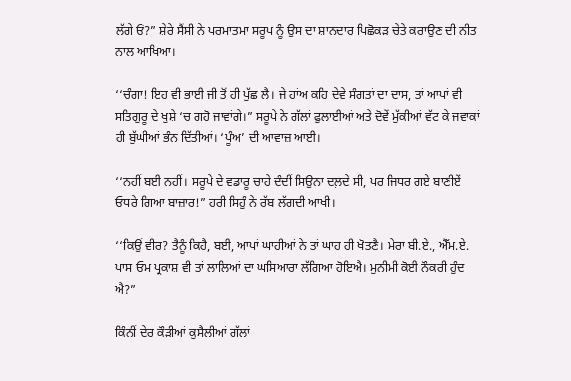ਲੱਗੇ ਓਂ?” ਸ਼ੇਰੇ ਸੈਂਸੀ ਨੇ ਪਰਮਾਤਮਾ ਸਰੂਪ ਨੂੰ ਉਸ ਦਾ ਸ਼ਾਨਦਾਰ ਪਿਛੋਕੜ ਚੇਤੇ ਕਰਾਉਣ ਦੀ ਨੀਤ ਨਾਲ ਆਖਿਆ।

‘‘ਚੰਗਾ! ਇਹ ਵੀ ਭਾਈ ਜੀ ਤੋਂ ਹੀ ਪੁੱਛ ਲੈ। ਜੇ ਹਾਂਅ ਕਹਿ ਦੇਵੇ ਸੰਗਤਾਂ ਦਾ ਦਾਸ, ਤਾਂ ਆਪਾਂ ਵੀ ਸਤਿਗੁਰੂ ਦੇ ਖੁਸ਼ੇ ‘ਚ ਗਹੋ ਜਾਵਾਂਗੇ।” ਸਰੂਪੇ ਨੇ ਗੱਲਾਂ ਫੁਲਾਈਆਂ ਅਤੇ ਦੋਵੇਂ ਮੁੱਕੀਆਂ ਵੱਟ ਕੇ ਜਵਾਕਾਂ ਹੀ ਬੁੱਘੀਆਂ ਭੰਨ ਦਿੱਤੀਆਂ। ‘ਪੂੰਅ’ ਦੀ ਆਵਾਜ਼ ਆਈ।

‘‘ਨਹੀਂ ਬਈ ਨਹੀਂ। ਸਰੂਪੇ ਦੇ ਵਡਾਰੂ ਚਾਹੇ ਦੰਦੀਂ ਸਿਉਨਾ ਦਲ਼ਦੇ ਸੀ, ਪਰ ਜਿਧਰ ਗਏ ਬਾਣੀਏਂ ਓਧਰੇ ਗਿਆ ਬਾਜ਼ਾਰ!” ਹਰੀ ਸਿਹੁੰ ਨੇ ਰੱਬ ਲੱਗਦੀ ਆਖੀ।

‘‘ਕਿਉਂ ਵੀਰ? ਤੈਨੂੰ ਕਿਹੈ, ਬਈ, ਆਪਾਂ ਘਾਹੀਆਂ ਨੇ ਤਾਂ ਘਾਹ ਹੀ ਖੋਤਣੈ। ਮੇਰਾ ਬੀ.ਏ., ਐੱਮ.ਏ. ਪਾਸ ਓਮ ਪ੍ਰਕਾਸ਼ ਵੀ ਤਾਂ ਲਾਲਿਆਂ ਦਾ ਘਸਿਆਰਾ ਲੱਗਿਆ ਹੋਇਐ। ਮੁਨੀਮੀ ਕੋਈ ਨੌਕਰੀ ਹੁੰਦ ਐ?”

ਕਿੰਨੀਂ ਦੇਰ ਕੌੜੀਆਂ ਕੁਸੈਲੀਆਂ ਗੱਲਾਂ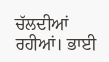ਚੱਲਦੀਆਂ ਰਹੀਆਂ। ਭਾਈ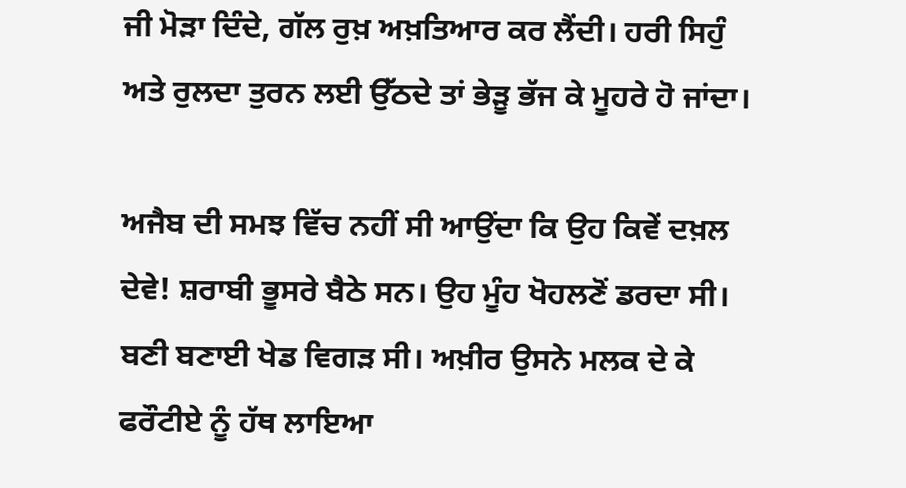ਜੀ ਮੋੜਾ ਦਿੰਦੇ, ਗੱਲ ਰੁਖ਼ ਅਖ਼ਤਿਆਰ ਕਰ ਲੈਂਦੀ। ਹਰੀ ਸਿਹੁੰ ਅਤੇ ਰੁਲਦਾ ਤੁਰਨ ਲਈ ਉੱਠਦੇ ਤਾਂ ਭੇੜੂ ਭੱਜ ਕੇ ਮੂਹਰੇ ਹੋ ਜਾਂਦਾ।

ਅਜੈਬ ਦੀ ਸਮਝ ਵਿੱਚ ਨਹੀਂ ਸੀ ਆਉਂਦਾ ਕਿ ਉਹ ਕਿਵੇਂ ਦਖ਼ਲ ਦੇਵੇ! ਸ਼ਰਾਬੀ ਭੂਸਰੇ ਬੈਠੇ ਸਨ। ਉਹ ਮੂੰਹ ਖੋਹਲਣੋਂ ਡਰਦਾ ਸੀ। ਬਣੀ ਬਣਾਈ ਖੇਡ ਵਿਗੜ ਸੀ। ਅਖ਼ੀਰ ਉਸਨੇ ਮਲਕ ਦੇ ਕੇ ਫਰੌਟੀਏ ਨੂੰ ਹੱਥ ਲਾਇਆ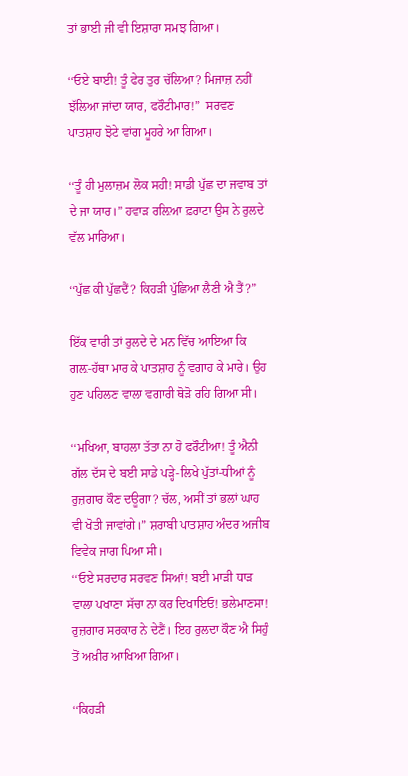ਤਾਂ ਭਾਈ ਜੀ ਵੀ ਇਸ਼ਾਰਾ ਸਮਝ ਗਿਆ।

‘‘ਓਏ ਬਾਈ! ਤੂੰ ਫੇਰ ਤੁਰ ਚੱਲਿਆ? ਮਿਜਾਜ਼ ਨਹੀਂ ਝੱਲਿਆ ਜਾਂਦਾ ਯਾਰ, ਫਰੌਟੀਮਾਰ!”  ਸਰਵਣ ਪਾਤਸ਼ਾਹ ਝੋਟੇ ਵਾਂਗ ਮੂਹਰੇ ਆ ਗਿਆ।

‘‘ਤੂੰ ਹੀ ਮੁਲਾਜ਼ਮ ਲੋਕ ਸਹੀ! ਸਾਡੀ ਪੁੱਛ ਦਾ ਜਵਾਬ ਤਾਂ ਦੇ ਜਾ ਯਾਰ।” ਹਵਾੜ ਰਲ਼ਿਆ ਫ਼ਰਾਟਾ ਉਸ ਨੇ ਰੁਲਦੇ ਵੱਲ ਮਾਰਿਆ।

‘‘ਪੁੱਛ ਕੀ ਪੁੱਛਦੈਂ? ਕਿਹੜੀ ਪੁੱਛਿਆ ਲੈਣੀ ਐ ਤੈਂ?”

ਇੱਕ ਵਾਰੀ ਤਾਂ ਰੁਲਦੇ ਦੇ ਮਨ ਵਿੱਚ ਆਇਆ ਕਿ ਗਲ਼-ਹੱਥਾ ਮਾਰ ਕੇ ਪਾਤਸ਼ਾਹ ਨੂੰ ਵਗਾਹ ਕੇ ਮਾਰੇ। ਉਹ ਹੁਣ ਪਹਿਲਣ ਵਾਲਾ ਵਗਾਰੀ ਥੋੜੋ ਰਹਿ ਗਿਆ ਸੀ।

‘‘ਮਖਿਆ, ਬਾਹਲਾ ਤੱਤਾ ਨਾ ਹੋ ਫਰੌਟੀਆ! ਤੂੰ ਐਨੀ ਗੱਲ ਦੱਸ ਦੇ ਬਈ ਸਾਡੇ ਪੜ੍ਹੇ-ਲਿਖੇ ਪੁੱਤਾਂ-ਧੀਆਂ ਨੂੰ ਰੁਜ਼ਗਾਰ ਕੌਣ ਦਊਗਾ? ਚੱਲ, ਅਸੀਂ ਤਾਂ ਭਲਾਂ ਘਾਹ ਵੀ ਖੋਤੀ ਜਾਵਾਂਗੇ।” ਸ਼ਰਾਬੀ ਪਾਤਸ਼ਾਹ ਅੰਦਰ ਅਜੀਬ ਵਿਵੇਕ ਜਾਗ ਪਿਆ ਸੀ।
‘‘ਓਏ ਸਰਦਾਰ ਸਰਵਣ ਸਿਆਂ! ਬਈ ਮਾੜੀ ਧਾੜ ਵਾਲਾ ਪਖਾਣਾ ਸੱਚਾ ਨਾ ਕਰ ਦਿਖਾਇਓ! ਭਲੇਮਾਣਸਾ! ਰੁਜ਼ਗਾਰ ਸਰਕਾਰ ਨੇ ਦੇਣੈਂ। ਇਹ ਰੁਲਦਾ ਕੌਣ ਐ ਸਿਹੁੰ ਤੋਂ ਅਖ਼ੀਰ ਆਖਿਆ ਗਿਆ।

‘‘ਕਿਹੜੀ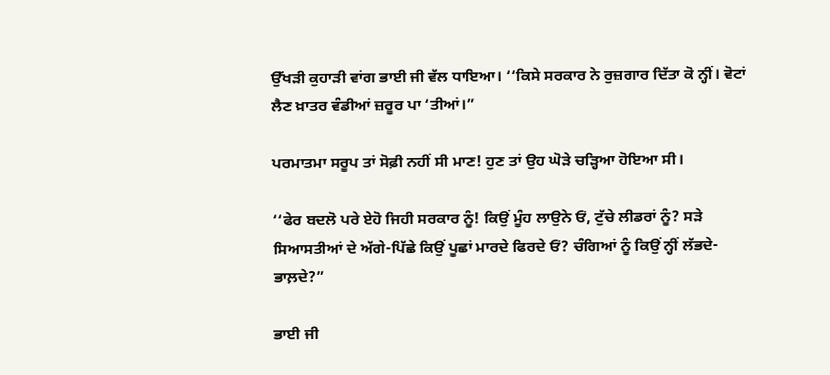ਉੱਖੜੀ ਕੁਹਾੜੀ ਵਾਂਗ ਭਾਈ ਜੀ ਵੱਲ ਧਾਇਆ। ‘‘ਕਿਸੇ ਸਰਕਾਰ ਨੇ ਰੁਜ਼ਗਾਰ ਦਿੱਤਾ ਕੋ ਨ੍ਹੀਂ। ਵੋਟਾਂ ਲੈਣ ਖ਼ਾਤਰ ਵੰਡੀਆਂ ਜ਼ਰੂਰ ਪਾ ‘ਤੀਆਂ।”

ਪਰਮਾਤਮਾ ਸਰੂਪ ਤਾਂ ਸੋਫ਼ੀ ਨਹੀਂ ਸੀ ਮਾਣ! ਹੁਣ ਤਾਂ ਉਹ ਘੋੜੇ ਚੜ੍ਹਿਆ ਹੋਇਆ ਸੀ।

‘‘ਫੇਰ ਬਦਲੋ ਪਰੇ ਏਹੋ ਜਿਹੀ ਸਰਕਾਰ ਨੂੰ! ਕਿਉਂ ਮੂੰਹ ਲਾਉਨੇ ਓਂ, ਟੁੱਚੇ ਲੀਡਰਾਂ ਨੂੰ? ਸੜੇ ਸਿਆਸਤੀਆਂ ਦੇ ਅੱਗੇ-ਪਿੱਛੇ ਕਿਉਂ ਪੂਛਾਂ ਮਾਰਦੇ ਫਿਰਦੇ ਓਂ? ਚੰਗਿਆਂ ਨੂੰ ਕਿਉਂ ਨ੍ਹੀਂ ਲੱਭਦੇ-ਭਾਲ਼ਦੇ?”

ਭਾਈ ਜੀ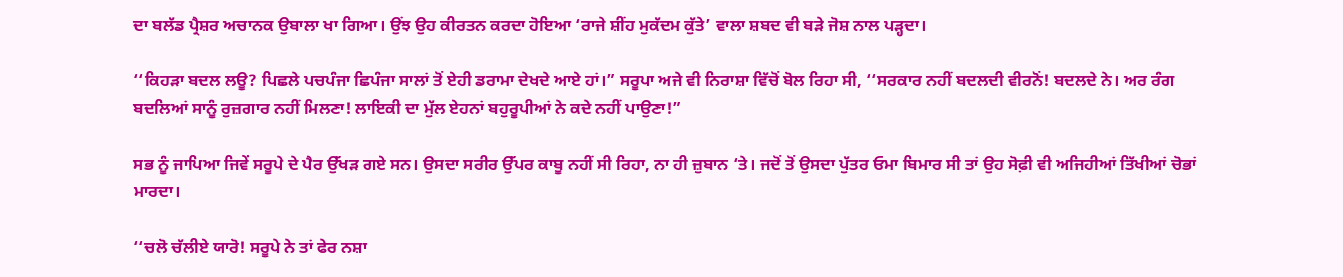ਦਾ ਬਲੱਡ ਪ੍ਰੈਸ਼ਰ ਅਚਾਨਕ ਉਬਾਲਾ ਖਾ ਗਿਆ। ਉਂਝ ਉਹ ਕੀਰਤਨ ਕਰਦਾ ਹੋਇਆ ‘ਰਾਜੇ ਸ਼ੀਂਹ ਮੁਕੱਦਮ ਕੁੱਤੇ’ ਵਾਲਾ ਸ਼ਬਦ ਵੀ ਬੜੇ ਜੋਸ਼ ਨਾਲ ਪੜ੍ਹਦਾ।

‘‘ਕਿਹੜਾ ਬਦਲ ਲਊ? ਪਿਛਲੇ ਪਚਪੰਜਾ ਛਿਪੰਜਾ ਸਾਲਾਂ ਤੋਂ ਏਹੀ ਡਰਾਮਾ ਦੇਖਦੇ ਆਏ ਹਾਂ।” ਸਰੂਪਾ ਅਜੇ ਵੀ ਨਿਰਾਸ਼ਾ ਵਿੱਚੋਂ ਬੋਲ ਰਿਹਾ ਸੀ, ‘‘ਸਰਕਾਰ ਨਹੀਂ ਬਦਲਦੀ ਵੀਰਨੋਂ! ਬਦਲਦੇ ਨੇ। ਅਰ ਰੰਗ ਬਦਲਿਆਂ ਸਾਨੂੰ ਰੁਜ਼ਗਾਰ ਨਹੀਂ ਮਿਲਣਾ! ਲਾਇਕੀ ਦਾ ਮੁੱਲ ਏਹਨਾਂ ਬਹੁਰੂਪੀਆਂ ਨੇ ਕਦੇ ਨਹੀਂ ਪਾਉਣਾ!”

ਸਭ ਨੂੰ ਜਾਪਿਆ ਜਿਵੇਂ ਸਰੂਪੇ ਦੇ ਪੈਰ ਉੱਖੜ ਗਏ ਸਨ। ਉਸਦਾ ਸਰੀਰ ਉੱਪਰ ਕਾਬੂ ਨਹੀਂ ਸੀ ਰਿਹਾ, ਨਾ ਹੀ ਜ਼ੁਬਾਨ ‘ਤੇ। ਜਦੋਂ ਤੋਂ ਉਸਦਾ ਪੁੱਤਰ ਓਮਾ ਬਿਮਾਰ ਸੀ ਤਾਂ ਉਹ ਸੋਫ਼ੀ ਵੀ ਅਜਿਹੀਆਂ ਤਿੱਖੀਆਂ ਚੋਭਾਂ ਮਾਰਦਾ।

‘‘ਚਲੋ ਚੱਲੀਏ ਯਾਰੋ! ਸਰੂਪੇ ਨੇ ਤਾਂ ਫੇਰ ਨਸ਼ਾ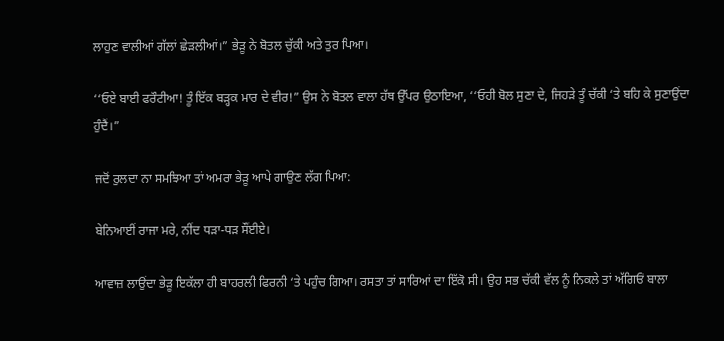ਲਾਹੁਣ ਵਾਲੀਆਂ ਗੱਲਾਂ ਛੇੜਲੀਆਂ।” ਭੇੜੂ ਨੇ ਬੋਤਲ ਚੁੱਕੀ ਅਤੇ ਤੁਰ ਪਿਆ।

‘‘ਓਏ ਬਾਈ ਫਰੌਟੀਆ! ਤੂੰ ਇੱਕ ਬੜ੍ਹਕ ਮਾਰ ਦੇ ਵੀਰ!” ਉਸ ਨੇ ਬੋਤਲ ਵਾਲਾ ਹੱਥ ਉੱਪਰ ਉਠਾਇਆ, ‘‘ਓਹੀ ਬੋਲ ਸੁਣਾ ਦੇ, ਜਿਹੜੇ ਤੂੰ ਚੱਕੀ ‘ਤੇ ਬਹਿ ਕੇ ਸੁਣਾਉਂਦਾ ਹੁੰਦੈਂ।”

ਜਦੋਂ ਰੁਲਦਾ ਨਾ ਸਮਝਿਆ ਤਾਂ ਅਮਰਾ ਭੇੜੂ ਆਪੇ ਗਾਉਣ ਲੱਗ ਪਿਆ:

ਬੇਨਿਆਈਂ ਰਾਜਾ ਮਰੇ, ਨੀਂਦ ਧੜਾ-ਧੜ ਸੌਂਈਏ।

ਆਵਾਜ਼ ਲਾਉਂਦਾ ਭੇੜੂ ਇਕੱਲਾ ਹੀ ਬਾਹਰਲੀ ਫਿਰਨੀ ‘ਤੇ ਪਹੁੰਚ ਗਿਆ। ਰਸਤਾ ਤਾਂ ਸਾਰਿਆਂ ਦਾ ਇੱਕੋ ਸੀ। ਉਹ ਸਭ ਚੱਕੀ ਵੱਲ ਨੂੰ ਨਿਕਲੇ ਤਾਂ ਅੱਗਿਓਂ ਬਾਲਾ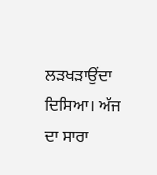ਲੜਖੜਾਉਂਦਾ ਦਿਸਿਆ। ਅੱਜ ਦਾ ਸਾਰਾ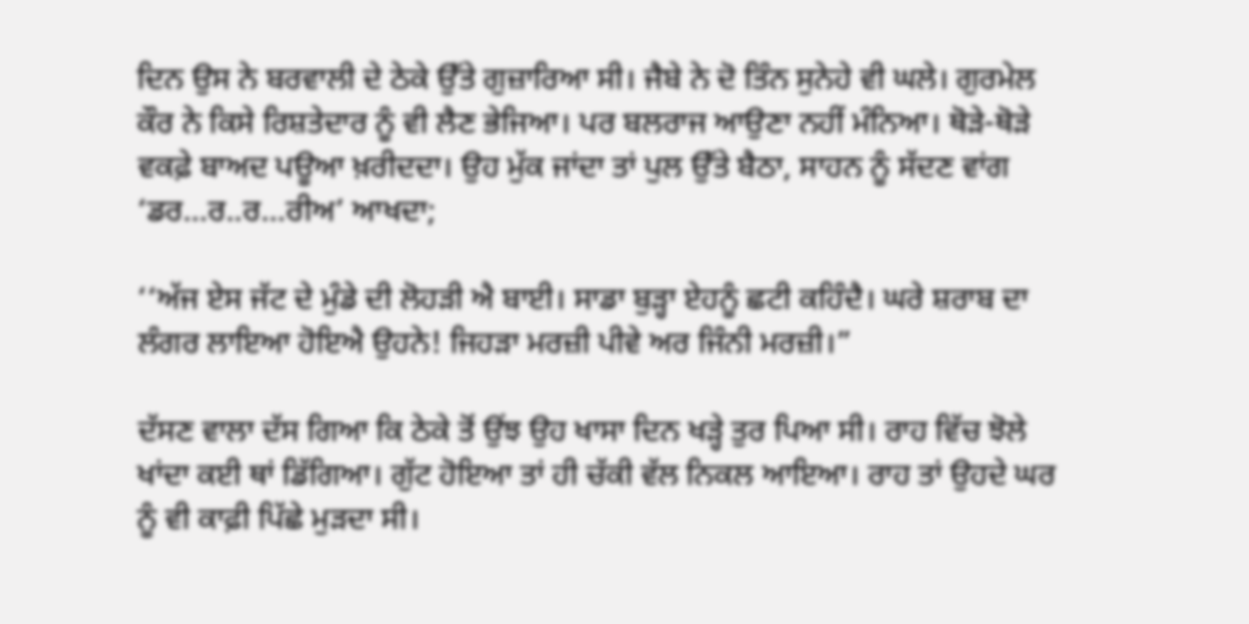ਦਿਨ ਉਸ ਨੇ ਬਰਵਾਲੀ ਦੇ ਠੇਕੇ ਉੱਤੇ ਗੁਜ਼ਾਰਿਆ ਸੀ। ਜੈਬੇ ਨੇ ਦੋ ਤਿੰਨ ਸੁਨੇਹੇ ਵੀ ਘਲੇ। ਗੁਰਮੇਲ ਕੌਰ ਨੇ ਕਿਸੇ ਰਿਸ਼ਤੇਦਾਰ ਨੂੰ ਵੀ ਲੈਣ ਭੇਜਿਆ। ਪਰ ਬਲਰਾਜ ਆਉਣਾ ਨਹੀਂ ਮੰਨਿਆ। ਥੋੜੇ-ਥੋੜੇ ਵਕਫ਼ੇ ਬਾਅਦ ਪਊਆ ਖ਼ਰੀਦਦਾ। ਉਹ ਮੁੱਕ ਜਾਂਦਾ ਤਾਂ ਪੁਲ ਉੱਤੇ ਬੈਠਾ, ਸਾਹਨ ਨੂੰ ਸੱਦਣ ਵਾਂਗ ‘ਡਰ…ਰ..ਰ…ਰੀਅ’ ਆਖਦਾ;

‘‘ਅੱਜ ਏਸ ਜੱਟ ਦੇ ਮੁੰਡੇ ਦੀ ਲੋਹੜੀ ਐ ਬਾਈ। ਸਾਡਾ ਬੁੜ੍ਹਾ ਏਹਨੂੰ ਛਟੀ ਕਹਿੰਦੈ। ਘਰੇ ਸ਼ਰਾਬ ਦਾ ਲੰਗਰ ਲਾਇਆ ਹੋਇਐ ਉਹਨੇ! ਜਿਹੜਾ ਮਰਜ਼ੀ ਪੀਵੇ ਅਰ ਜਿੰਨੀ ਮਰਜ਼ੀ।”

ਦੱਸਣ ਵਾਲਾ ਦੱਸ ਗਿਆ ਕਿ ਠੇਕੇ ਤੋਂ ਉਂਝ ਉਹ ਖਾਸਾ ਦਿਨ ਖੜ੍ਹੇ ਤੁਰ ਪਿਆ ਸੀ। ਰਾਹ ਵਿੱਚ ਝੋਲੇ ਖਾਂਦਾ ਕਈ ਥਾਂ ਡਿੱਗਿਆ। ਗੁੱਟ ਹੋਇਆ ਤਾਂ ਹੀ ਚੱਕੀ ਵੱਲ ਨਿਕਲ ਆਇਆ। ਰਾਹ ਤਾਂ ਉਹਦੇ ਘਰ ਨੂੰ ਵੀ ਕਾਫ਼ੀ ਪਿੱਛੇ ਮੁੜਦਾ ਸੀ।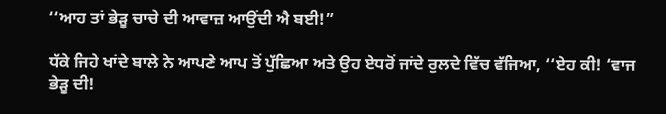‘‘ਆਹ ਤਾਂ ਭੇੜੂ ਚਾਚੇ ਦੀ ਆਵਾਜ਼ ਆਉਂਦੀ ਐ ਬਈ!”

ਧੱਕੇ ਜਿਹੇ ਖਾਂਦੇ ਬਾਲੇ ਨੇ ਆਪਣੇ ਆਪ ਤੋਂ ਪੁੱਛਿਆ ਅਤੇ ਉਹ ਏਧਰੋਂ ਜਾਂਦੇ ਰੁਲਦੇ ਵਿੱਚ ਵੱਜਿਆ, ‘‘ਏਹ ਕੀ! ‘ਵਾਜ ਭੇੜੂ ਦੀ!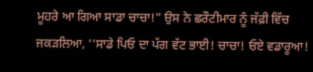ਮੂਹਰੇ ਆ ਗਿਆ ਸਾਡਾ ਚਾਚਾ!” ਉਸ ਨੇ ਛਰੌਟੀਮਾਰ ਨੂੰ ਜੱਫ਼ੀ ਵਿੱਚ ਜਕੜਲਿਆ, ‘‘ਸਾਡੇ ਪਿਓ ਦਾ ਪੱਗ ਵੱਟ ਭਾਈ! ਚਾਚਾ! ਓਏ ਵਡਾਰੂਆ!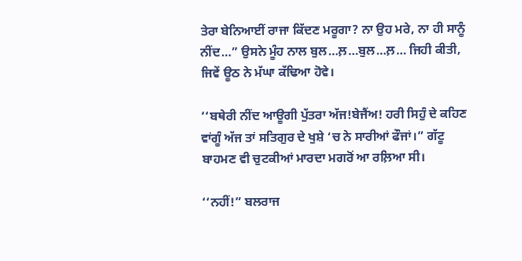ਤੇਰਾ ਬੇਨਿਆਈਂ ਰਾਜਾ ਕਿੱਦਣ ਮਰੂਗਾ? ਨਾ ਉਹ ਮਰੇ, ਨਾ ਹੀ ਸਾਨੂੰ ਨੀਂਦ…” ਉਸਨੇ ਮੂੰਹ ਨਾਲ ਬੁਲ…ਲ਼…ਬੁਲ…ਲ਼… ਜਿਹੀ ਕੀਤੀ, ਜਿਵੇਂ ਊਠ ਨੇ ਮੱਘਾ ਕੱਢਿਆ ਹੋਵੇ।

‘‘ਬਥੇਰੀ ਨੀਂਦ ਆਊਗੀ ਪੁੱਤਰਾ ਅੱਜ!ਬੇਜੈਂਅ! ਹਰੀ ਸਿਹੁੰ ਦੇ ਕਹਿਣ ਵਾਂਗੂੰ ਅੱਜ ਤਾਂ ਸਤਿਗੁਰ ਦੇ ਖੁਸ਼ੇ ‘ਚ ਨੇ ਸਾਰੀਆਂ ਫੌਜਾਂ।” ਗੱਟੂ ਬਾਹਮਣ ਵੀ ਚੁਟਕੀਆਂ ਮਾਰਦਾ ਮਗਰੋਂ ਆ ਰਲ਼ਿਆ ਸੀ।

‘‘ਨਹੀਂ!” ਬਲਰਾਜ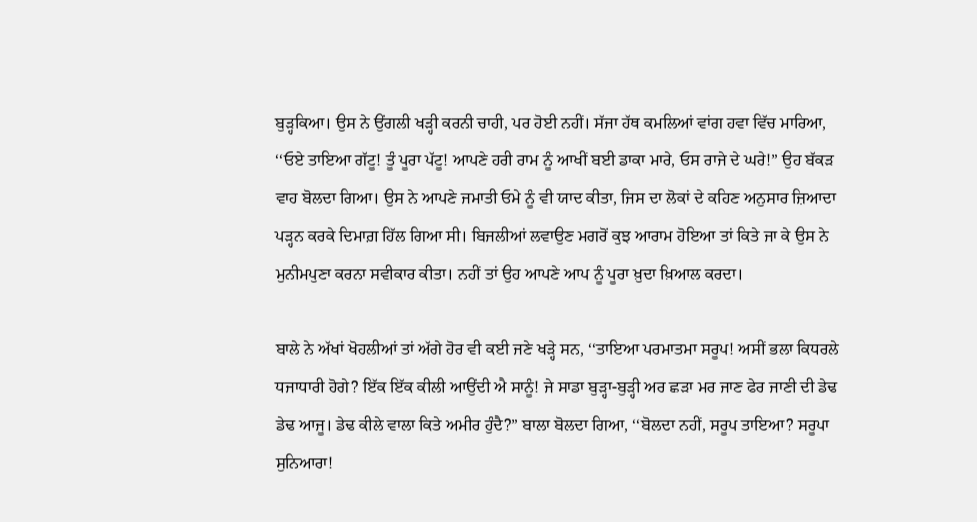ਬੁੜ੍ਹਕਿਆ। ਉਸ ਨੇ ਉਂਗਲੀ ਖੜ੍ਹੀ ਕਰਨੀ ਚਾਹੀ, ਪਰ ਹੋਈ ਨਹੀਂ। ਸੱਜਾ ਹੱਥ ਕਮਲਿਆਂ ਵਾਂਗ ਹਵਾ ਵਿੱਚ ਮਾਰਿਆ, ‘‘ਓਏ ਤਾਇਆ ਗੱਟੂ! ਤੂੰ ਪੂਰਾ ਪੱਟੂ! ਆਪਣੇ ਹਰੀ ਰਾਮ ਨੂੰ ਆਖੀਂ ਬਈ ਡਾਕਾ ਮਾਰੇ, ਓਸ ਰਾਜੇ ਦੇ ਘਰੇ!” ਉਹ ਬੱਕੜ ਵਾਹ ਬੋਲਦਾ ਗਿਆ। ਉਸ ਨੇ ਆਪਣੇ ਜਮਾਤੀ ਓਮੇ ਨੂੰ ਵੀ ਯਾਦ ਕੀਤਾ, ਜਿਸ ਦਾ ਲੋਕਾਂ ਦੇ ਕਹਿਣ ਅਨੁਸਾਰ ਜ਼ਿਆਦਾ ਪੜ੍ਹਨ ਕਰਕੇ ਦਿਮਾਗ਼ ਹਿੱਲ ਗਿਆ ਸੀ। ਬਿਜਲੀਆਂ ਲਵਾਉਣ ਮਗਰੋਂ ਕੁਝ ਆਰਾਮ ਹੋਇਆ ਤਾਂ ਕਿਤੇ ਜਾ ਕੇ ਉਸ ਨੇ ਮੁਨੀਮਪੁਣਾ ਕਰਨਾ ਸਵੀਕਾਰ ਕੀਤਾ। ਨਹੀਂ ਤਾਂ ਉਹ ਆਪਣੇ ਆਪ ਨੂੰ ਪੂਰਾ ਖ਼ੁਦਾ ਖ਼ਿਆਲ ਕਰਦਾ।

ਬਾਲੇ ਨੇ ਅੱਖਾਂ ਖੋਹਲੀਆਂ ਤਾਂ ਅੱਗੇ ਹੋਰ ਵੀ ਕਈ ਜਣੇ ਖੜ੍ਹੇ ਸਨ, ‘‘ਤਾਇਆ ਪਰਮਾਤਮਾ ਸਰੂਪ! ਅਸੀਂ ਭਲਾ ਕਿਧਰਲੇ ਧਜਾਧਾਰੀ ਹੋਗੇ? ਇੱਕ ਇੱਕ ਕੀਲੀ ਆਉਂਦੀ ਐ ਸਾਨੂੰ! ਜੇ ਸਾਡਾ ਬੁੜ੍ਹਾ-ਬੁੜ੍ਹੀ ਅਰ ਛੜਾ ਮਰ ਜਾਣ ਫੇਰ ਜਾਣੀ ਦੀ ਡੇਢ ਡੇਢ ਆਜੂ। ਡੇਢ ਕੀਲੇ ਵਾਲਾ ਕਿਤੇ ਅਮੀਰ ਹੁੰਦੈ?” ਬਾਲਾ ਬੋਲਦਾ ਗਿਆ, ‘‘ਬੋਲਦਾ ਨਹੀਂ, ਸਰੂਪ ਤਾਇਆ? ਸਰੂਪਾ ਸੁਨਿਆਰਾ!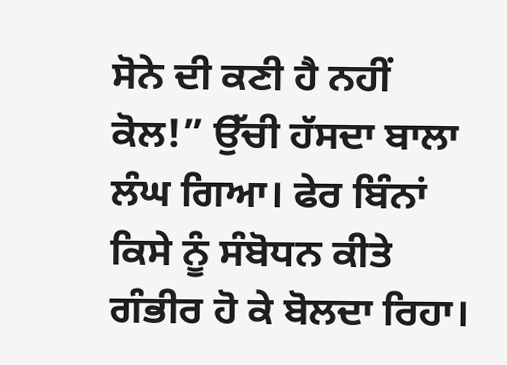ਸੋਨੇ ਦੀ ਕਣੀ ਹੈ ਨਹੀਂ ਕੋਲ!” ਉੱਚੀ ਹੱਸਦਾ ਬਾਲਾ ਲੰਘ ਗਿਆ। ਫੇਰ ਬਿੰਨਾਂ ਕਿਸੇ ਨੂੰ ਸੰਬੋਧਨ ਕੀਤੇ ਗੰਭੀਰ ਹੋ ਕੇ ਬੋਲਦਾ ਰਿਹਾ।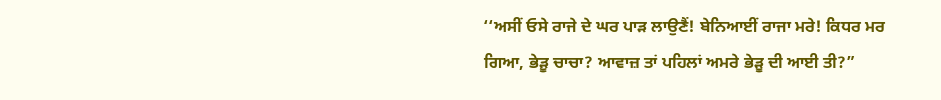‘‘ਅਸੀਂ ਓਸੇ ਰਾਜੇ ਦੇ ਘਰ ਪਾੜ ਲਾਉਣੈਂ! ਬੇਨਿਆਈਂ ਰਾਜਾ ਮਰੇ! ਕਿਧਰ ਮਰ ਗਿਆ, ਭੇੜੂ ਚਾਚਾ? ਆਵਾਜ਼ ਤਾਂ ਪਹਿਲਾਂ ਅਮਰੇ ਭੇੜੂ ਦੀ ਆਈ ਤੀ?”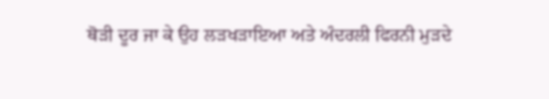ਥੋੜੀ ਦੂਰ ਜਾ ਕੇ ਉਹ ਲੜਖੜਾਇਆ ਅਤੇ ਅੰਦਰਲੀ ਫਿਰਨੀ ਮੁੜਦੇ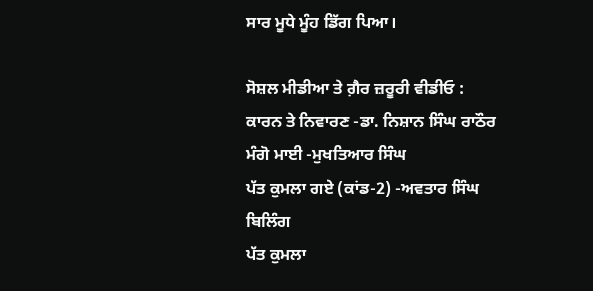ਸਾਰ ਮੂਧੇ ਮੂੰਹ ਡਿੱਗ ਪਿਆ।

ਸੋਸ਼ਲ ਮੀਡੀਆ ਤੇ ਗ਼ੈਰ ਜ਼ਰੂਰੀ ਵੀਡੀਓ : ਕਾਰਨ ਤੇ ਨਿਵਾਰਣ -ਡਾ. ਨਿਸ਼ਾਨ ਸਿੰਘ ਰਾਠੌਰ
ਮੰਗੋ ਮਾਈ -ਮੁਖਤਿਆਰ ਸਿੰਘ
ਪੱਤ ਕੁਮਲਾ ਗਏ (ਕਾਂਡ-2) -ਅਵਤਾਰ ਸਿੰਘ ਬਿਲਿੰਗ
ਪੱਤ ਕੁਮਲਾ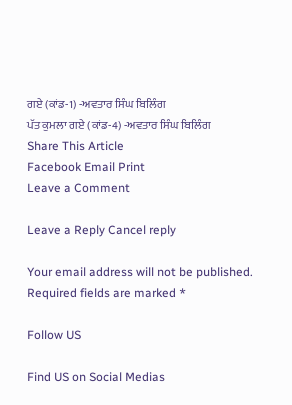ਗਏ (ਕਾਂਡ-1) -ਅਵਤਾਰ ਸਿੰਘ ਬਿਲਿੰਗ
ਪੱਤ ਕੁਮਲਾ ਗਏ (ਕਾਂਡ-4) -ਅਵਤਾਰ ਸਿੰਘ ਬਿਲਿੰਗ
Share This Article
Facebook Email Print
Leave a Comment

Leave a Reply Cancel reply

Your email address will not be published. Required fields are marked *

Follow US

Find US on Social Medias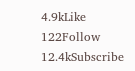4.9kLike
122Follow
12.4kSubscribe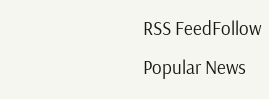RSS FeedFollow
Popular News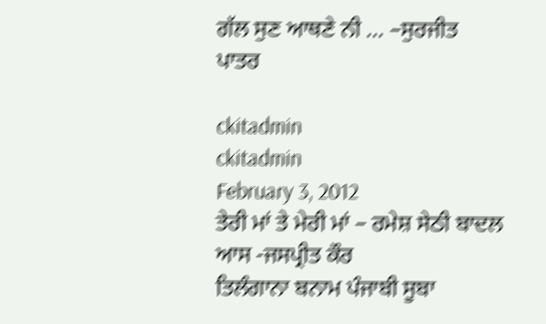ਗੱਲ ਸੁਣ ਆਥਣੇ ਨੀ … –ਸੁਰਜੀਤ ਪਾਤਰ

ckitadmin
ckitadmin
February 3, 2012
ਤੇਰੀ ਮਾਂ ਤੇ ਮੇਰੀ ਮਾਂ – ਰਮੇਸ਼ ਸੇਠੀ ਬਾਦਲ
ਆਸ -ਜਸਪ੍ਰੀਤ ਕੌਰ
ਤਿਲੰਗਾਨਾ ਬਨਾਮ ਪੰਜਾਬੀ ਸੂਬਾ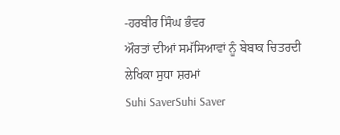-ਹਰਬੀਰ ਸਿੰਘ ਭੰਵਰ
ਔਰਤਾਂ ਦੀਆਂ ਸਮੱਸਿਆਵਾਂ ਨੂੰ ਬੇਬਾਕ ਚਿਤਰਦੀ ਲੇਖਿਕਾ ਸੁਧਾ ਸ਼ਰਮਾਂ
Suhi SaverSuhi Saver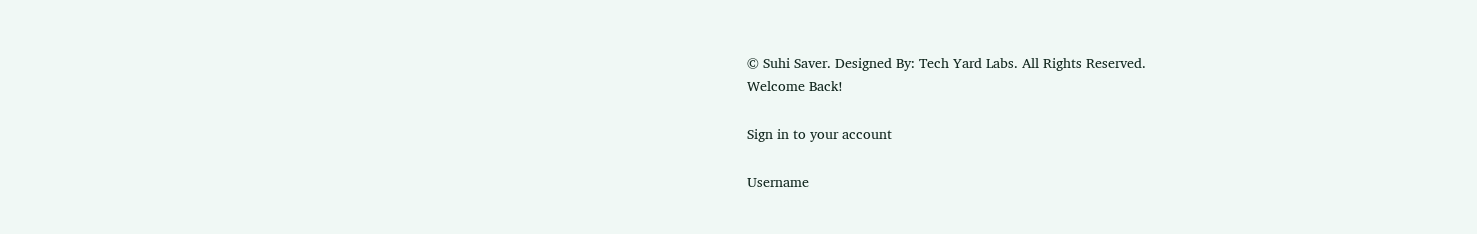© Suhi Saver. Designed By: Tech Yard Labs. All Rights Reserved.
Welcome Back!

Sign in to your account

Username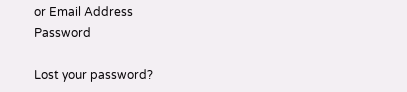or Email Address
Password

Lost your password?